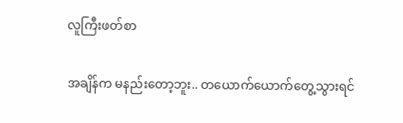လူကြီးဖတ်စာ

အချိန်က မနည်းတော့ဘူး.. တယောက်ယောက်တွေ့သွားရင်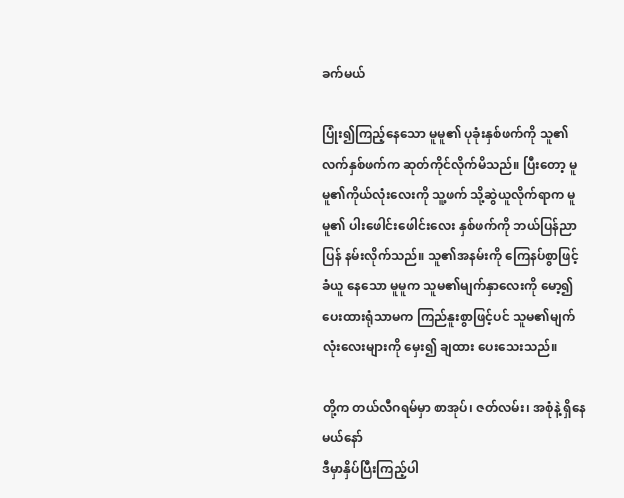ခက်မယ်

ပြုံး၍ကြည့်နေသော မူမူ၏ ပုခုံးနှစ်ဖက်ကို သူ၏လက်နှစ်ဖက်က ဆုတ်ကိုင်လိုက်မိသည်။ ပြီးတော့ မူမူ၏ကိုယ်လုံးလေးကို သူ့ဖက် သို့ဆွဲယူလိုက်ရာက မူမူ၏ ပါးဖေါင်းဖေါင်းလေး နှစ်ဖက်ကို ဘယ်ပြန်ညာပြန် နမ်းလိုက်သည်။ သူ၏အနမ်းကို ကြေနပ်စွာဖြင့် ခံယူ နေသော မူမူက သူမ၏မျက်နှာလေးကို မော့၍ပေးထားရုံသာမက ကြည်နူးစွာဖြင့်ပင် သူမ၏မျက်လုံးလေးများကို မှေး၍ ချထား ပေးသေးသည်။

တို့က တယ်လီဂရမ်မှာ စာအုပ်၊ ဇတ်လမ်း၊ အစုံနဲ့ ရှိနေမယ်နော်
ဒီမှာနှိပ်ပြီးကြည့်ပါ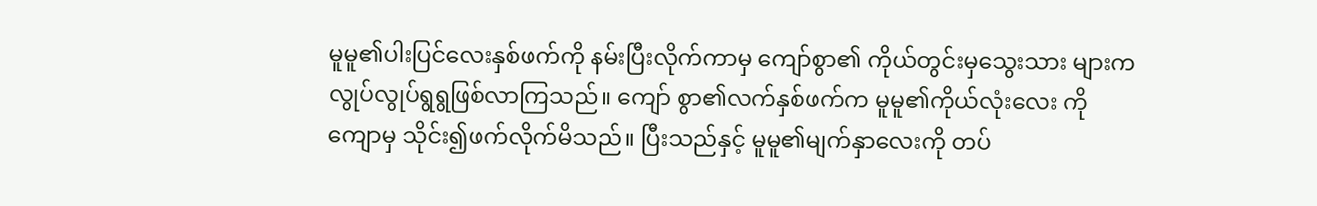မူမူ၏ပါးပြင်လေးနှစ်ဖက်ကို နမ်းပြီးလိုက်ကာမှ ကျော်စွာ၏ ကိုယ်တွင်းမှသွေးသား များက လွုပ်လွုပ်ရွရွဖြစ်လာကြသည်။ ကျော် စွာ၏လက်နှစ်ဖက်က မူမူ၏ကိုယ်လုံးလေး ကိုကျောမှ သိုင်း၍ဖက်လိုက်မိသည်။ ပြီးသည်နှင့် မူမူ၏မျက်နှာလေးကို တပ်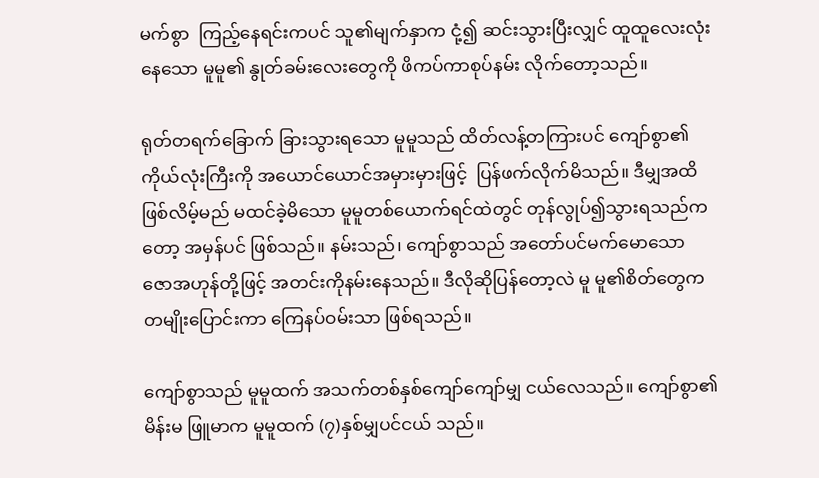မက်စွာ  ကြည့်နေရင်းကပင် သူ၏မျက်နှာက ငုံ့၍ ဆင်းသွားပြီးလျှင် ထူထူလေးလုံးနေသော မူမူ၏ နွုတ်ခမ်းလေးတွေကို ဖိကပ်ကာစုပ်နမ်း လိုက်တော့သည်။

ရုတ်တရက်ခြောက် ခြားသွားရသော မူမူသည် ထိတ်လန့်တကြားပင် ကျော်စွာ၏ ကိုယ်လုံးကြီးကို အယောင်ယောင်အမှားမှားဖြင့်  ပြန်ဖက်လိုက်မိသည်။ ဒီမျှအထိဖြစ်လိမ့်မည် မထင်ခဲ့မိသော မူမူတစ်ယောက်ရင်ထဲတွင် တုန်လွုပ်၍သွားရသည်ကတော့ အမှန်ပင် ဖြစ်သည်။ နမ်းသည်၊ ကျော်စွာသည် အတော်ပင်မက်မောသော ဇောအဟုန်တို့ဖြင့် အတင်းကိုနမ်းနေသည်။ ဒီလိုဆိုပြန်တော့လဲ မူ မူ၏စိတ်တွေက တမျိုးပြောင်းကာ ကြေနပ်ဝမ်းသာ ဖြစ်ရသည်။

ကျော်စွာသည် မူမူထက် အသက်တစ်နှစ်ကျော်ကျော်မျှ ငယ်လေသည်။ ကျော်စွာ၏မိန်းမ ဖြူမာက မူမူထက် (၇)နှစ်မျှပင်ငယ် သည်။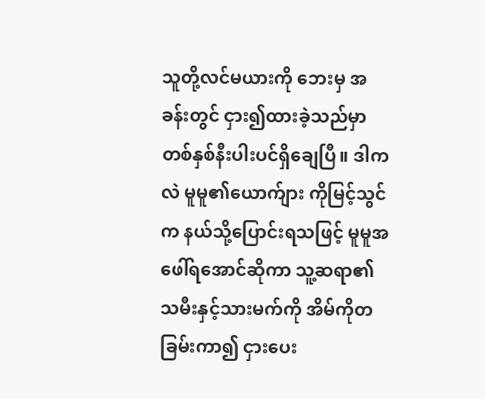သူတို့လင်မယားကို ဘေးမှ အခန်းတွင် ငှား၍ထားခဲ့သည်မှာ တစ်နှစ်နီးပါးပင်ရှိချေပြီ။ ဒါကလဲ မူမူ၏ယောက်ျား ကိုမြင့်သွင် က နယ်သို့ပြောင်းရသဖြင့် မူမူအဖေါ်ရအောင်ဆိုကာ သူ့ဆရာ၏သမီးနှင့်သားမက်ကို အိမ်ကိုတခြမ်းကာ၍ ငှားပေး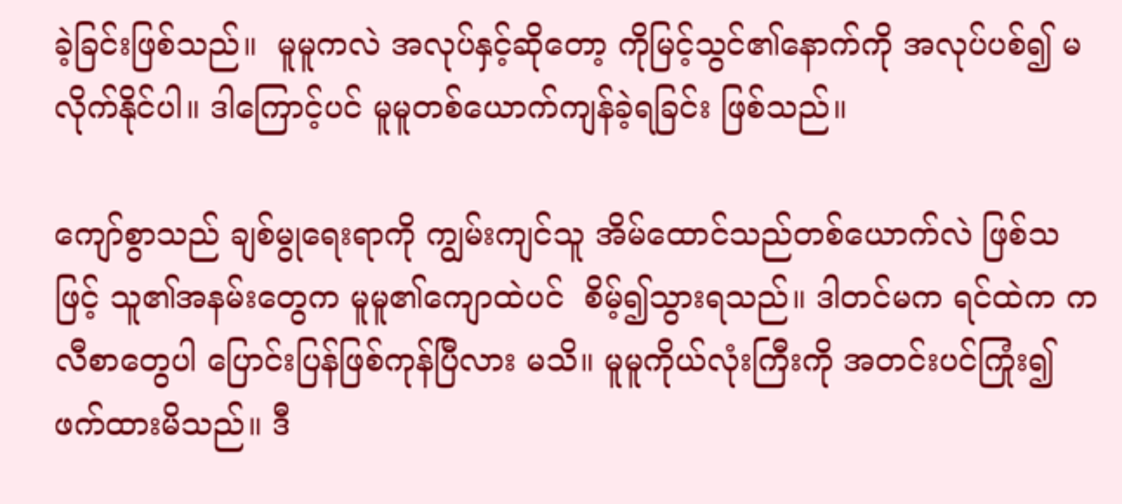ခဲ့ခြင်းဖြစ်သည်။  မူမူကလဲ အလုပ်နှင့်ဆိုတော့ ကိုမြင့်သွင်၏နောက်ကို အလုပ်ပစ်၍ မလိုက်နိုင်ပါ။ ဒါကြောင့်ပင် မူမူတစ်ယောက်ကျန်ခဲ့ရခြင်း ဖြစ်သည်။

ကျော်စွာသည် ချစ်မွုရေးရာကို ကျွမ်းကျင်သူ အိမ်ထောင်သည်တစ်ယောက်လဲ ဖြစ်သဖြင့် သူ၏အနမ်းတွေက မူမူ၏ကျောထဲပင်  စိမ့်၍သွားရသည်။ ဒါတင်မက ရင်ထဲက ကလီစာတွေပါ ပြောင်းပြန်ဖြစ်ကုန်ပြီလား မသိ။ မူမူကိုယ်လုံးကြီးကို အတင်းပင်ကြုံး၍  ဖက်ထားမိသည်။ ဒီ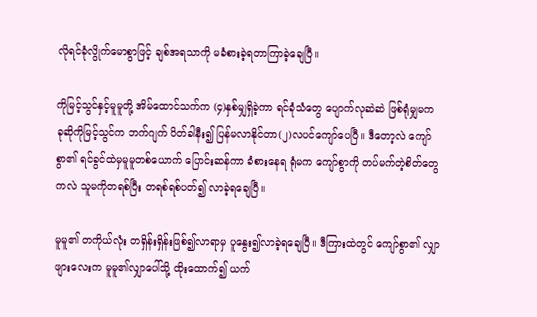လိုရင်ခုံလွိုက်မောစွာဖြင့် ချစ်အရသာကို မခံစားခဲ့ရတာကြာခဲ့ချေပြီ။

ကိုမြင့်သွင်နှင့်မူမူတို့ အိမ်ထောင်သက်က (၄)နှစ်မျှရှိခဲ့ကာ ရင်ခုံသံတွေ ပျောက်လုဆဲဆဲ ဖြစ်ရုံမျှမက ခုဆိုကိုမြင့်သွင်က ဘက်ဂျက် ပိတ်ခါနီး၍ ပြန်မလာနိုင်တာ(၂)လပင်ကျော်ပေပြီ။ ဒီတော့လဲ ကျော်စွာ၏ ရင်ခွင်ထဲမှမူမူတစ်ယောက် ပြောင်းဆန်ကာ ခံစားနေရ ရုံမက ကျော်စွာကို တပ်မက်တဲ့စိတ်တွေကလဲ သူမကိုတရစ်ပြီး တရစ်ရစ်ပတ်၍ လာခဲ့ရချေပြီ။

မူမူ၏ တကိုယ်လုံး တရှိန်းရှိန်းဖြစ်၍လာရာမှ ပူနွေး၍လာခဲ့ရချေပြီ။ ဒီကြားထဲတွင် ကျော်စွာ၏ လျှာဖျားလေးက မူမူ၏လျှာပေါ်သို့ ထိုးထောက်၍ ယက်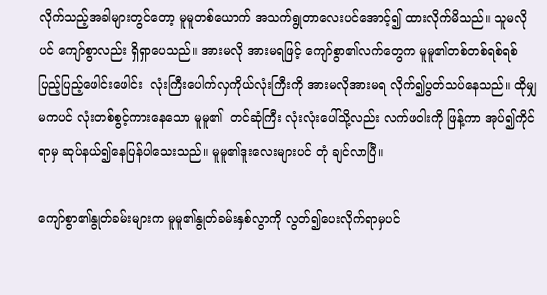လိုက်သည့်အခါများတွင်တော့ မူမူတစ်ယောက် အသက်ရွုတာလေးပင်အောင့်၍ ထားလိုက်မိသည်။ သူမလို ပင် ကျော်စွာလည်း ရှိရှာပေသည်။ အားမလို အားမရဖြင့် ကျော်စွာ၏လက်တွေက မူမူ၏တစ်တစ်ရစ်ရစ် ပြည့်ပြည့်ဖေါင်းဖေါင်း  လုံးကြီးပေါက်လှကိုယ်လုံးကြီးကို အားမလိုအားမရ လိုက်၍ပွတ်သပ်နေသည်။ ထိုမျှမကပင် လုံးတစ်စွင့်ကားနေသော မူမူ၏  တင်ဆုံကြီး လုံးလုံးပေါ်သို့လည်း လက်ဖဝါးကို ဖြန့်ကာ အုပ်၍ကိုင်ရာမှ ဆုပ်နယ်၍နေပြန်ပါသေးသည်။ မူမူ၏ဒူးလေးများပင် တုံ ချင်လာပြီ။

ကျော်စွာ၏နွုတ်ခမ်းများက မူမူ၏နွုတ်ခမ်းနှစ်လွာကို လွတ်၍ပေးလိုက်ရာမှပင်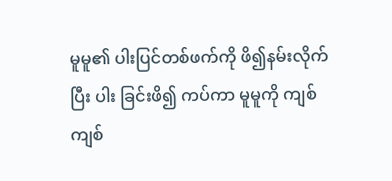မူမူ၏ ပါးပြင်တစ်ဖက်ကို ဖိ၍နမ်းလိုက်ပြီး ပါး ခြင်းဖိ၍ ကပ်ကာ မူမူကို ကျစ်ကျစ်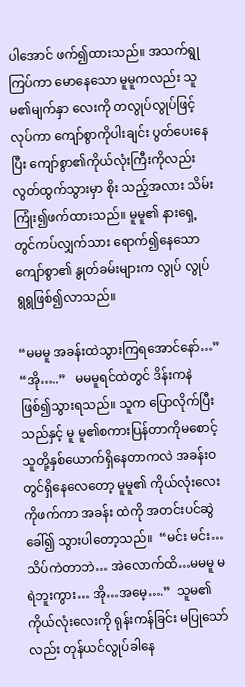ပါအောင် ဖက်၍ထားသည်။ အသက်ရွုကြပ်ကာ မောနေသော မူမူကလည်း သူမ၏မျက်နှာ လေးကို တလွုပ်လွုပ်ဖြင့်လုပ်ကာ ကျော်စွာကိုပါးချင်း ပွတ်ပေးနေပြီး ကျော်စွာ၏ကိုယ်လုံးကြီးကိုလည်း လွတ်ထွက်သွားမှာ စိုး သည့်အလား သိမ်းကြုံး၍ဖက်ထားသည်။ မူမူ၏ နားရှေ့တွင်ကပ်လျှက်သား ရောက်၍နေသော ကျော်စွာ၏ နွုတ်ခမ်းများက လွုပ် လွုပ်ရွရွဖြစ်၍လာသည်။

“မမမူ အခန်းထဲသွားကြရအောင်နော်…”   “အို…..”   မမမူရင်ထဲတွင် ဒိန်းကနဲဖြစ်၍သွားရသည်။ သူက ပြောလိုက်ပြီးသည်နှင့် မူ မူ၏စကားပြန်တာကိုမစောင့် သူတို့နှစ်ယောက်ရှိနေတာကလဲ အခန်းဝတွင်ရှိနေလေတော့ မူမူ၏ ကိုယ်လုံးလေးကိုဖက်ကာ အခန်း ထဲကို အတင်းပင်ဆွဲခေါ်၍ သွားပါတော့သည်။  “မင်း မင်း…သိပ်ကဲတာဘဲ… အဲလောက်ထိ…မမမူ မရဲဘူးကွား… အို…အမေ့….”  သူမ၏ကိုယ်လုံးလေးကို ရုန်းကန်ခြင်း မပြုသော်လည်း တုန်ယင်လွုပ်ခါနေ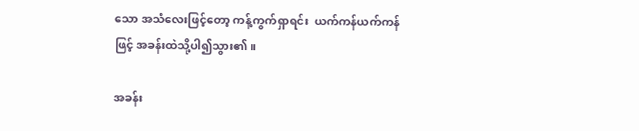သော အသံလေးဖြင့်တော့ ကန့်ကွက်ရှာရင်း  ယက်ကန်ယက်ကန်ဖြင့် အခန်းထဲသို့ပါ၍သွား၏။

အခန်း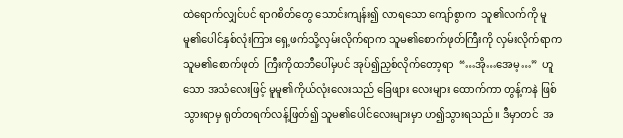ထဲရောက်လျှင်ပင် ရာဂစိတ်တွေ သောင်းကျန်း၍ လာရသော ကျော်စွာက  သူ၏လက်ကို မူမူ၏ပေါင်နှစ်လုံးကြား ရှေ့ဖက်သို့လှမ်းလိုက်ရာက သူမ၏စောက်ဖုတ်ကြီးကို လှမ်းလိုက်ရာက သူမ၏စောက်ဖုတ်  ကြီးကိုထဘီပေါ်မှပင် အုပ်၍ညှစ်လိုက်တော့ရာ  “…အို…အေမ့…”  ဟူသော အသံလေးဖြင့် မူမူ၏ကိုယ်လုံးလေးသည် ခြေဖျား လေးများ ထောက်ကာ တွန့်ကနဲ ဖြစ်သွားရာမှ ရုတ်တရက်လန့်ဖြတ်၍ သူမ၏ပေါင်လေးများမှာ ဟ၍သွားရသည်။ ဒီမှာတင်  အ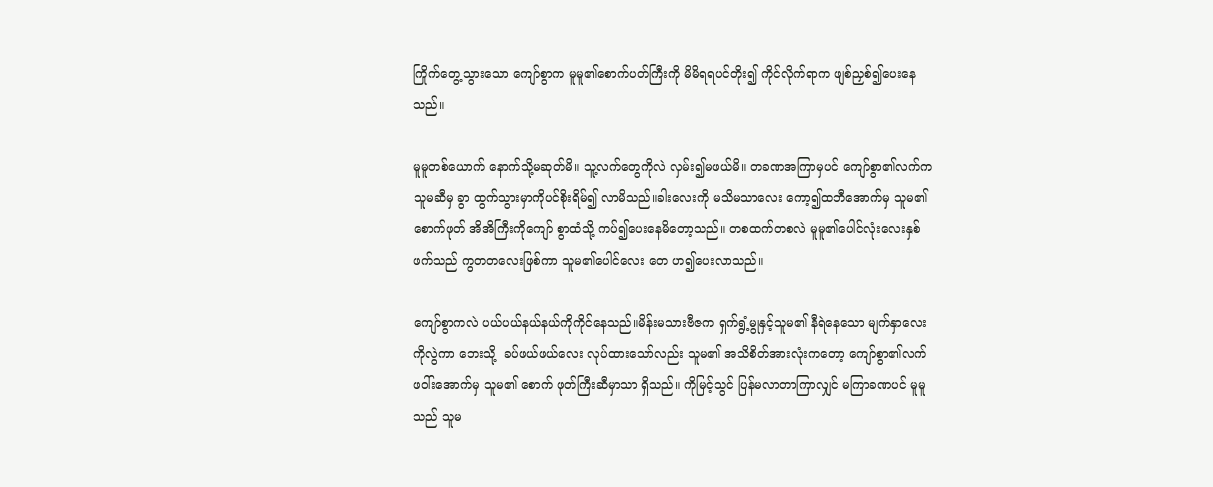ကြိုက်တွေ့သွားသော ကျော်စွာက မူမူ၏စောက်ပတ်ကြီးကို မိမိရရပင်တိုး၍ ကိုင်လိုက်ရာက ဖျစ်ညှစ်၍ပေးနေသည်။

မူမူတစ်ယောက် နောက်သို့မဆုတ်မိ။ သူ့လက်တွေကိုလဲ လှမ်း၍မဖယ်မိ။ တခဏအကြာမှပင် ကျော်စွာ၏လက်က သူမဆီမှ ခွာ ထွက်သွားမှာကိုပင်စိုးရိမ်၍ လာမိသည်။ခါးလေးကို မသိမသာလေး ကော့၍ထဘီအောက်မှ သူမ၏ စောက်ဖုတ် အိအိကြီးကိုကျော် စွာထံသို့ ကပ်၍ပေးနေမိတော့သည်။ တစထက်တစလဲ မူမူ၏ပေါင်လုံးလေးနှစ်ဖက်သည် ကွတတလေးဖြစ်ကာ သူမ၏ပေါင်လေး တေ ဟ၍ပေးလာသည်။

ကျော်စွာကလဲ ပယ်ပယ်နယ်နယ်ကိုကိုင်နေသည်။မိန်းမသားဗီဇက ရှက်ရွံ့မွုနှင့်သူမ၏ နီရဲနေသော မျက်နှာလေးကိုလွဲကာ ဘေးသို့  ခပ်ဖယ်ဖယ်လေး လုပ်ထားသော်လည်း သူမ၏ အသိစိတ်အားလုံးကတော့ ကျော်စွာ၏လက်ဖဝါ်းအောက်မှ သူမ၏ စောက် ဖုတ်ကြီးဆီမှာသာ ရှိသည်။ ကိုမြင့်သွင် ပြန်မလာတာကြာလျှင် မကြာခဏပင် မူမူသည် သူမ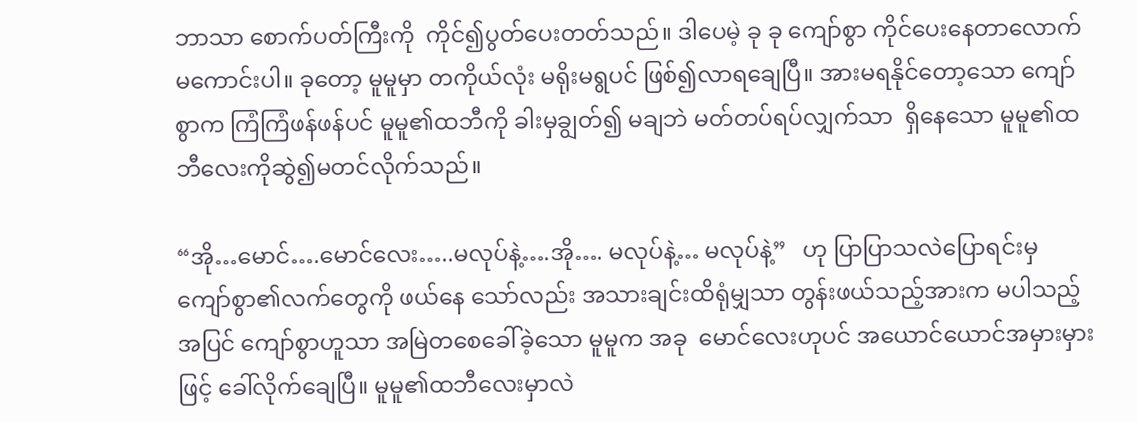ဘာသာ စောက်ပတ်ကြီးကို  ကိုင်၍ပွတ်ပေးတတ်သည်။ ဒါပေမဲ့ ခု ခု ကျော်စွာ ကိုင်ပေးနေတာလောက် မကောင်းပါ။ ခုတော့ မူမူမှာ တကိုယ်လုံး မရိုးမရွပင် ဖြစ်၍လာရချေပြီ။ အားမရနိုင်တော့သော ကျော်စွာက ကြံကြံဖန်ဖန်ပင် မူမူ၏ထဘီကို ခါးမှချွတ်၍ မချဘဲ မတ်တပ်ရပ်လျှက်သာ  ရှိနေသော မူမူ၏ထဘီလေးကိုဆွဲ၍မတင်လိုက်သည်။

“အို…မောင်….မောင်လေး…..မလုပ်နဲ့….အို…. မလုပ်နဲ့… မလုပ်နဲ့”   ဟု ပြာပြာသလဲပြောရင်းမှ ကျော်စွာ၏လက်တွေကို ဖယ်နေ သော်လည်း အသားချင်းထိရုံမျှသာ တွန်းဖယ်သည့်အားက မပါသည့်အပြင် ကျော်စွာဟူသာ အမြဲတစေခေါ်ခဲ့သော မူမူက အခု  မောင်လေးဟုပင် အယောင်ယောင်အမှားမှားဖြင့် ခေါ်လိုက်ချေပြီ။ မူမူ၏ထဘီလေးမှာလဲ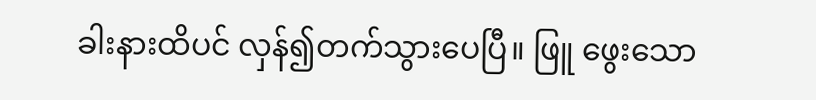ခါးနားထိပင် လှန်၍တက်သွားပေပြီ။ ဖြူ ဖွေးသော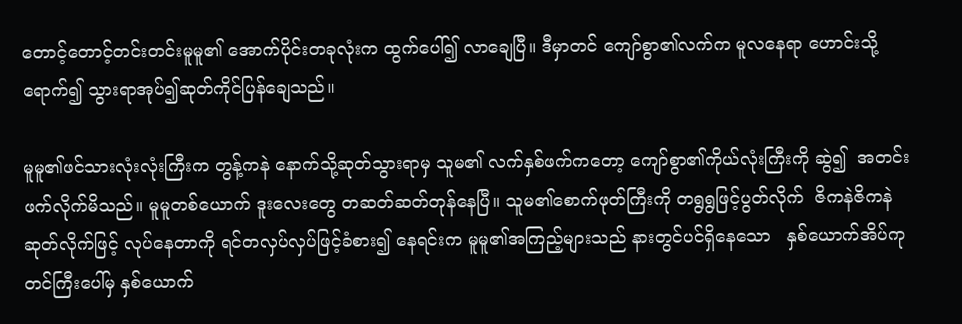တောင့်တောင့်တင်းတင်းမူမူ၏ အောက်ပိုင်းတခုလုံးက ထွက်ပေါ်၍ လာချေပြီ။ ဒီမှာတင် ကျော်စွာ၏လက်က မူလနေရာ ဟောင်းသို့ရောက်၍ သွားရာအုပ်၍ဆုတ်ကိုင်ပြန်ချေသည်။

မူမူ၏ဖင်သားလုံးလုံးကြီးက တွန့်ကနဲ နောက်သို့ဆုတ်သွားရာမှ သူမ၏ လက်နှစ်ဖက်ကတော့ ကျော်စွာ၏ကိုယ်လုံးကြီးကို ဆွဲ၍  အတင်းဖက်လိုက်မိသည်။ မူမူတစ်ယောက် ဒူးလေးတွေ တဆတ်ဆတ်တုန်နေပြီ။ သူမ၏စောက်ဖုတ်ကြီးကို တရွရွဖြင့်ပွတ်လိုက်  ဇိကနဲဇိကနဲ ဆုတ်လိုက်ဖြင့် လုပ်နေတာကို ရင်တလှပ်လှပ်ဖြင့်ခံစား၍ နေရင်းက မူမူ၏အကြည့်များသည် နားတွင်ပင်ရှိနေသော   နှစ်ယောက်အိပ်ကုတင်ကြီးပေါ်မှ နှစ်ယောက်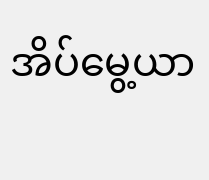အိပ်မွေ့ယာ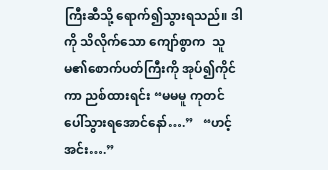ကြီးဆီသို့ ရောက်၍သွားရသည်။ ဒါကို သိလိုက်သော ကျော်စွာက  သူမ၏စောက်ပတ်ကြီးကို အုပ်၍ကိုင်ကာ ညစ်ထားရင်း “မမမူ ကုတင်ပေါ်သွားရအောင်နော်….”   “ဟင့်အင်း….”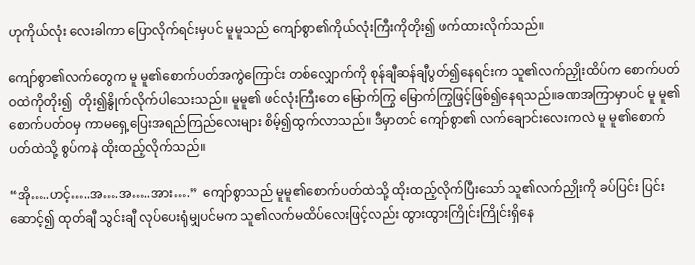ဟုကိုယ်လုံး လေးခါကာ ပြောလိုက်ရင်းမှပင် မူမူသည် ကျော်စွာ၏ကိုယ်လုံးကြီးကိုတိုး၍ ဖက်ထားလိုက်သည်။

ကျော်စွာ၏လက်တွေက မူ မူ၏စောက်ပတ်အကွဲကြောင်း တစ်လျှောက်ကို စုန်ချီဆန်ချီပွတ်၍နေရင်းက သူ၏လက်ညှိုးထိပ်က စောက်ပတ်ဝထဲကိုတိုး၍  တိုး၍နွိုက်လိုက်ပါသေးသည်။ မူမူ၏ ဖင်လုံးကြီးတေ မြောက်ကြွ မြောက်ကြွဖြင့်ဖြစ်၍နေရသည်။ခဏအကြာမှာပင် မူ မူ၏စောက်ပတ်ဝမှ ကာမရှေ့ပြေးအရည်ကြည်လေးများ စိမ့်၍ထွက်လာသည်။ ဒီမှာတင် ကျော်စွာ၏ လက်ချောင်းလေးကလဲ မူ မူ၏စောက်ပတ်ထဲသို့ စွပ်ကနဲ ထိုးထည့်လိုက်သည်။

“အို…..ဟင့်…..အ….အ…..အား….”  ကျော်စွာသည် မူမူ၏စောက်ပတ်ထဲသို့ ထိုးထည့်လိုက်ပြီးသော် သူ၏လက်ညှိုးကို ခပ်ပြင်း ပြင်းဆောင့်၍ ထုတ်ချီ သွင်းချီ လုပ်ပေးရုံမျှပင်မက သူ၏လက်မထိပ်လေးဖြင့်လည်း ထွားထွားကြိုင်းကြိုင်းရှိနေ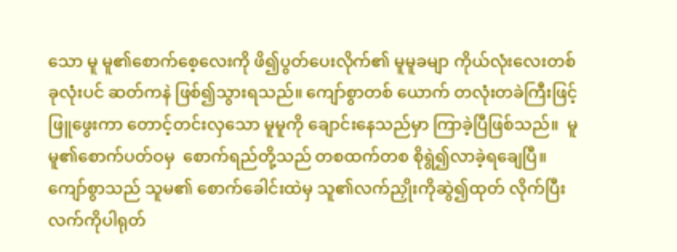သော မူ မူ၏စောက်စေ့လေးကို ဖိ၍ပွတ်ပေးလိုက်၏ မူမူခမျာ ကိုယ်လုံးလေးတစ်ခုလုံးပင် ဆတ်ကနဲ ဖြစ်၍သွားရသည်။ ကျော်စွာတစ် ယောက် တလုံးတခဲကြီးဖြင့် ဖြူဖွေးကာ တောင့်တင်းလှသော မူမူကို ချောင်းနေသည်မှာ ကြာခဲ့ပြီဖြစ်သည်။  မူမူ၏စောက်ပတ်ဝမှ  စောက်ရည်တို့သည် တစထက်တစ စိုရွဲ၍လာခဲ့ရချေပြီ။ ကျော်စွာသည် သူမ၏ စောက်ခေါင်းထဲမှ သူ၏လက်ညှိုးကိုဆွဲ၍ထုတ် လိုက်ပြီး လက်ကိုပါရုတ်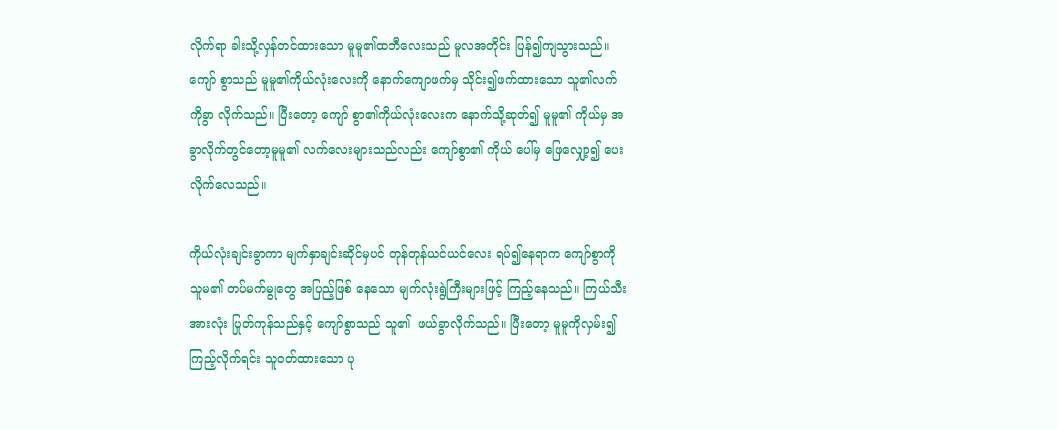လိုက်ရာ ခါးသို့လှန်တင်ထားသော မူမူ၏ထဘီလေးသည် မူလအတိုင်း ပြန်၍ကျသွားသည်။ ကျော် စွာသည် မူမူ၏ကိုယ်လုံးလေးကို နောက်ကျောဖက်မှ သိုင်း၍ဖက်ထားသော သူ၏လက်ကိုခွာ လိုက်သည်။ ပြီးတော့ ကျော် စွာ၏ကိုယ်လုံးလေးက နောက်သို့ဆုတ်၍ မူမူ၏ ကိုယ်မှ အခွာလိုက်တွင်တော့မူမူ၏ လက်လေးများသည်လည်း ကျော်စွာ၏ ကိုယ် ပေါ်မှ ဖြေလျှော့၍ ပေးလိုက်လေသည်။

ကိုယ်လုံးချင်းခွာကာ မျက်နှာချင်းဆိုင်မှပင် တုန်တုန်ယင်ယင်လေး ရပ်၍နေရာက ကျော်စွာကိုသူမ၏ တပ်မက်မွုတွေ အပြည့်ဖြစ် နေသော မျက်လုံးရွဲကြီးများဖြင့် ကြည့်နေသည်။ ကြယ်သီးအားလုံး ပြုတ်ကုန်သည်နှင့် ကျော်စွာသည် သူ၏  ဖယ်ခွာလိုက်သည်။ ပြီးတော့ မူမူကိုလှမ်း၍ကြည့်လိုက်ရင်း သူဝတ်ထားသော ပု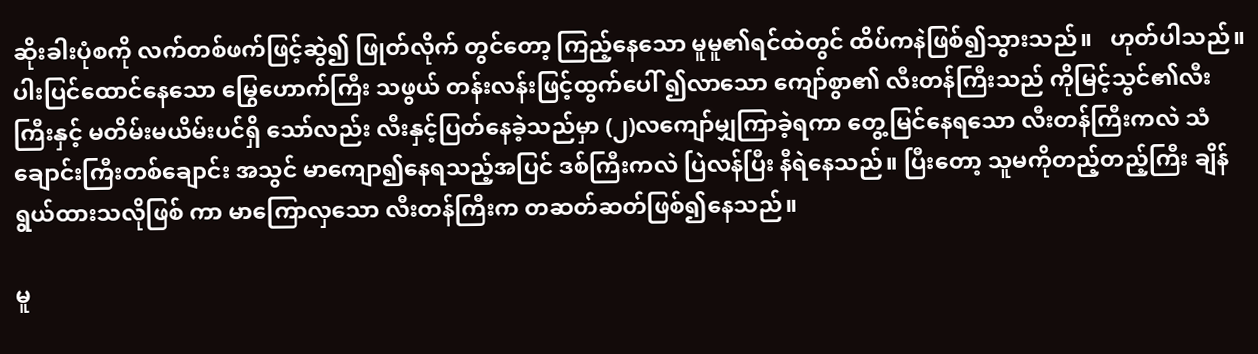ဆိုးခါးပုံစကို လက်တစ်ဖက်ဖြင့်ဆွဲ၍ ဖြုတ်လိုက် တွင်တော့ ကြည့်နေသော မူမူ၏ရင်ထဲတွင် ထိပ်ကနဲဖြစ်၍သွားသည်။   ဟုတ်ပါသည်။ ပါးပြင်ထောင်နေသော မြွေဟောက်ကြီး သဖွယ် တန်းလန်းဖြင့်ထွက်ပေါ် ၍လာသော ကျော်စွာ၏ လီးတန်ကြီးသည် ကိုမြင့်သွင်၏လီးကြီးနှင့် မတိမ်းမယိမ်းပင်ရှိ သော်လည်း လီးနှင့်ပြတ်နေခဲ့သည်မှာ (၂)လကျော်မျှကြာခဲ့ရကာ တွေ့မြင်နေရသော လီးတန်ကြီးကလဲ သံချောင်းကြီးတစ်ချောင်း အသွင် မာကျော၍နေရသည့်အပြင် ဒစ်ကြီးကလဲ ပြဲလန်ပြီး နီရဲနေသည်။ ပြီးတော့ သူမကိုတည့်တည့်ကြီး ချိန်ရွယ်ထားသလိုဖြစ် ကာ မာကြောလှသော လီးတန်ကြီးက တဆတ်ဆတ်ဖြစ်၍နေသည်။

မူ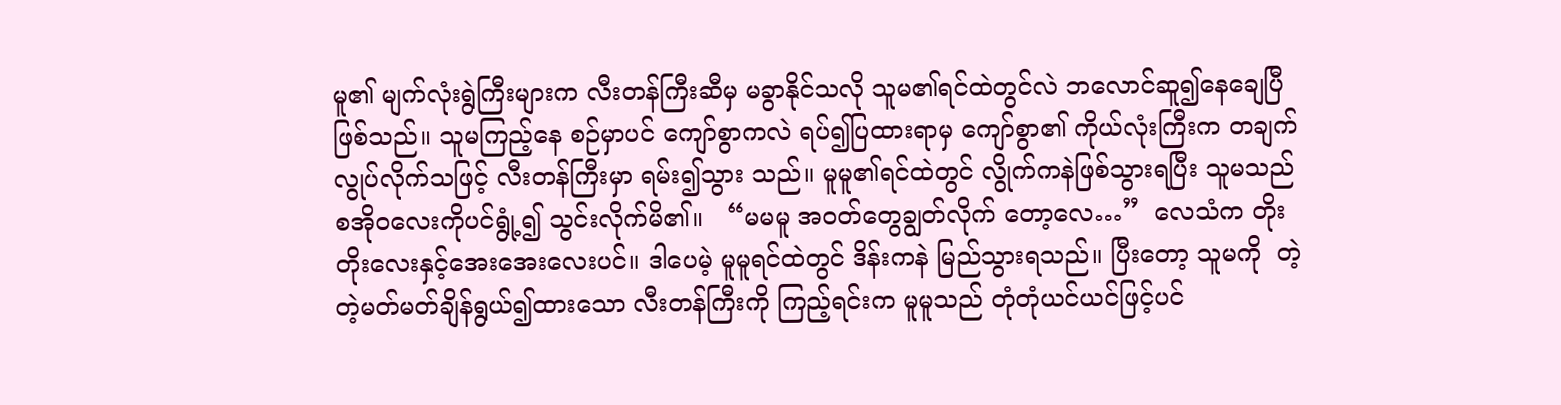မူ၏ မျက်လုံးရွဲကြီးများက လီးတန်ကြီးဆီမှ မခွာနိုင်သလို သူမ၏ရင်ထဲတွင်လဲ ဘလောင်ဆူ၍နေချေပြီဖြစ်သည်။ သူမကြည့်နေ စဉ်မှာပင် ကျော်စွာကလဲ ရပ်၍ပြထားရာမှ ကျော်စွာ၏ ကိုယ်လုံးကြီးက တချက်လွုပ်လိုက်သဖြင့် လီးတန်ကြီးမှာ ရမ်း၍သွား သည်။ မူမူ၏ရင်ထဲတွင် လွိုက်ကနဲဖြစ်သွားရပြီး သူမသည် စအိုဝလေးကိုပင်ရွုံ့၍ သွင်းလိုက်မိ၏။   “မမမူ အဝတ်တွေချွတ်လိုက် တော့လေ…”  လေသံက တိုးတိုးလေးနှင့်အေးအေးလေးပင်။ ဒါပေမဲ့ မူမူရင်ထဲတွင် ဒိန်းကနဲ မြည်သွားရသည်။ ပြီးတော့ သူမကို  တဲ့တဲ့မတ်မတ်ချိန်ရွယ်၍ထားသော လီးတန်ကြီးကို ကြည့်ရင်းက မူမူသည် တုံတုံယင်ယင်ဖြင့်ပင်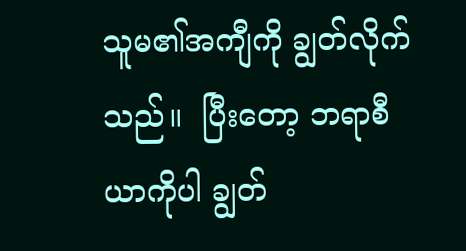သူမ၏အကျီကို ချွတ်လိုက်သည်။  ပြီးတော့ ဘရာစီယာကိုပါ ချွတ်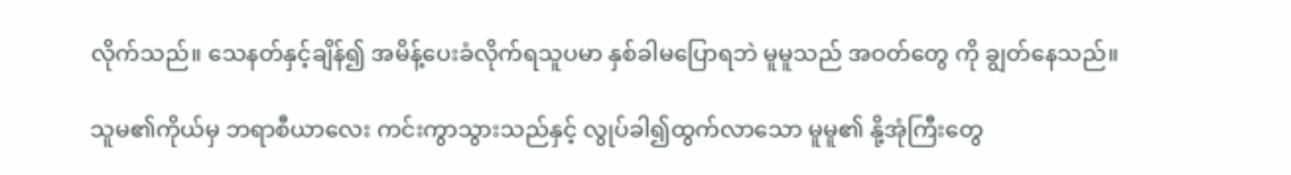လိုက်သည်။ သေနတ်နှင့်ချိန်၍ အမိန့်ပေးခံလိုက်ရသူပမာ နှစ်ခါမပြောရဘဲ မူမူသည် အဝတ်တွေ ကို ချွတ်နေသည်။

သူမ၏ကိုယ်မှ ဘရာစီယာလေး ကင်းကွာသွားသည်နှင့် လွုပ်ခါ၍ထွက်လာသော မူမူ၏ နို့အုံကြီးတွေ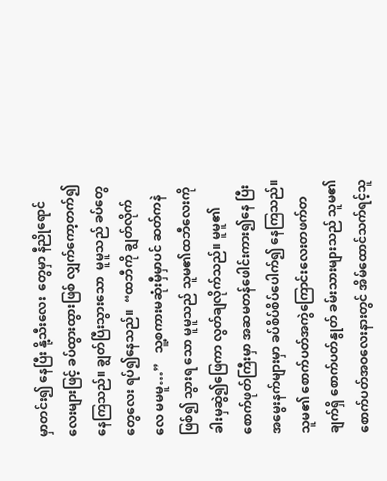မှာတင်း၍ နေပြီး နို့သီးလေး  တွေမှာ နီညိုရောင်လေးများဖြင့် ခပ်ထွားထွားဖြစ် လျှက်ကော့တက်၍နေကြသည်။ ချွတ်ပြီးသွားသော  မူမူသည် ခပ်တွေတွေလေး ရပ်၍နေသည်။  “ထဘီကို ချွတ်လိုက်လေ မမမူ…”   သူ့စကားမဆုံးမှီမှာပင် ဆတ်ကနဲဖြစ်၍ သွားရ သော မူမူသည် သူမ၏ထဘီလေးကို ခါးမှဆွဲ၍ဖြေကာ လွတ်ချလိုက်သည်။ မူမူ၏ စောက်ဖုတ်ကြီးမှာ အဆမတန်ဖေါင်းကား၍နေ ပြီး အမွေးနက်များမှာ ခပ်စိပ်စိပ်ပေါက်၍ နေကြသည်။သူမ၏ စောက်ပတ်အကွဲကြောင်းလေးတဖက်တချက်ရှိ စောက်ပတ်နွုတ် ခမ်းသားများသည် သူမ၏ စောက်ပတ်အဝလေးနားတွင် အိမ်ထောင်သက်ရင့်သူ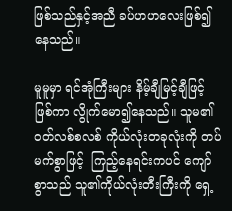ဖြစ်သည်နှင့်အညီ ခပ်ဟဟလေးဖြစ်၍နေသည်။

မူမူမှာ ရင်အုံကြီးများ နိမ့်ချီမြင့်ချီဖြင့်ဖြစ်ကာ လွိုက်မော၍နေသည်။ သူမ၏ ဝတ်လစ်စလစ် ကိုယ်လုံးတခုလုံးကို တပ်မက်စွာဖြင့်  ကြည့်နေရင်းကပင် ကျော်စွာသည် သူ၏ကိုယ်လုံးတီးကြီးကို ရှေ့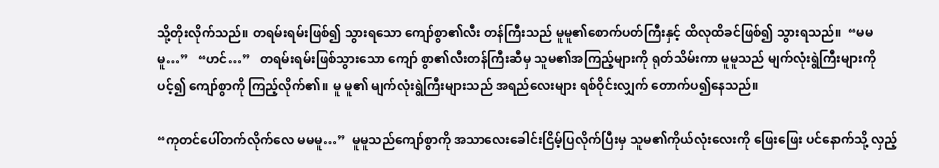သို့တိုးလိုက်သည်။ တရမ်းရမ်းဖြစ်၍ သွားရသော ကျော်စွာ၏လီး တန်ကြီးသည် မူမူ၏စောက်ပတ်ကြီးနှင့် ထိလုထိခင်ဖြစ်၍ သွားရသည်။  “မမမူ…”   “ဟင်…”   တရမ်းရမ်းဖြစ်သွားသော ကျော် စွာ၏လီးတန်ကြီးဆီမှ သူမ၏အကြည့်များကို ရုတ်သိမ်းကာ မူမူသည် မျက်လုံးရွဲကြီးများကိုပင့်၍ ကျော်စွာကို ကြည့်လိုက်၏။ မူ မူ၏ မျက်လုံးရွဲကြီးများသည် အရည်လေးများ ရစ်ဝိုင်းလျှက် တောက်ပ၍နေသည်။

“ကုတင်ပေါ်တက်လိုက်လေ မမမူ…”  မူမူသည်ကျော်စွာကို အသာလေးခေါင်းငြိမ့်ပြလိုက်ပြီးမှ သူမ၏ကိုယ်လုံးလေးကို ဖြေးဖြေး ပင်နောက်သို့ လှည့်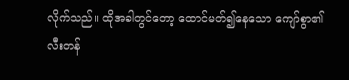လိုက်သည်။ ထိုအခါတွင်တော့ ထောင်မတ်၍နေသော ကျော်စွာ၏လီးတန်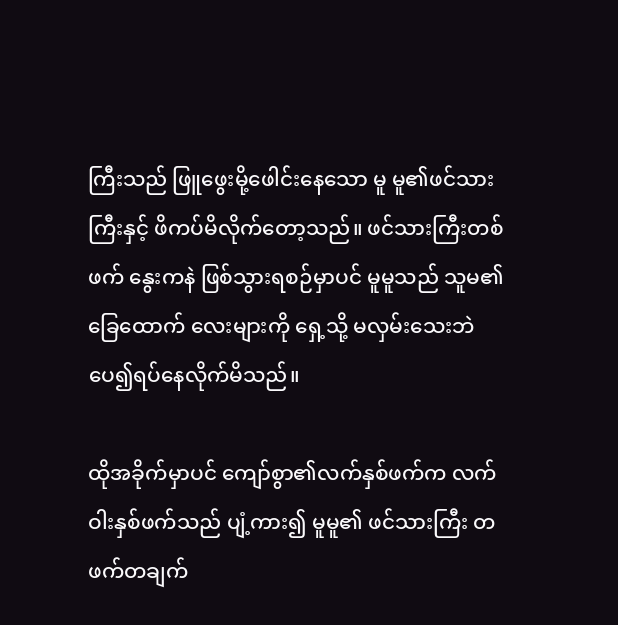ကြီးသည် ဖြူဖွေးမို့ဖေါင်းနေသော မူ မူ၏ဖင်သားကြီးနှင့် ဖိကပ်မိလိုက်တော့သည်။ ဖင်သားကြီးတစ်ဖက် နွေးကနဲ ဖြစ်သွားရစဉ်မှာပင် မူမူသည် သူမ၏ခြေထောက် လေးများကို ရှေ့သို့ မလှမ်းသေးဘဲ ပေ၍ရပ်နေလိုက်မိသည်။

ထိုအခိုက်မှာပင် ကျော်စွာ၏လက်နှစ်ဖက်က လက်ဝါးနှစ်ဖက်သည် ပျံ့ကား၍ မူမူ၏ ဖင်သားကြီး တဖက်တချက်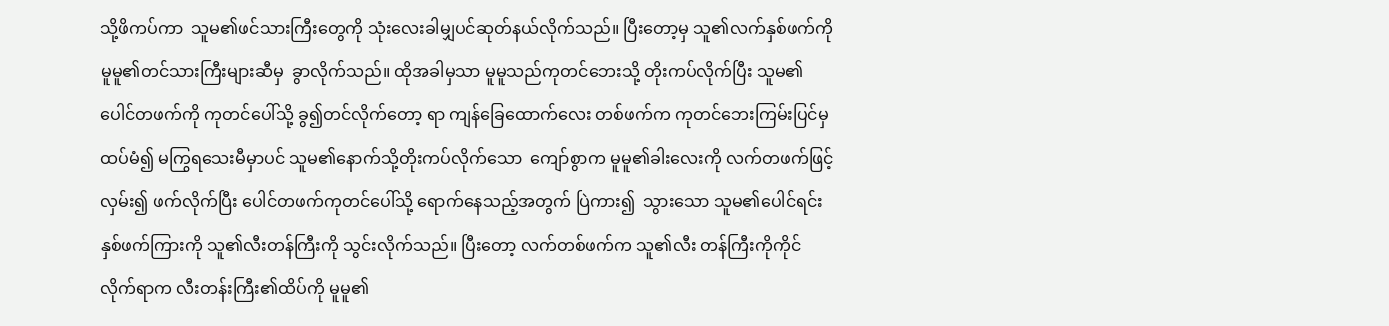သို့ဖိကပ်ကာ  သူမ၏ဖင်သားကြီးတွေကို သုံးလေးခါမျှပင်ဆုတ်နယ်လိုက်သည်။ ပြီးတော့မှ သူ၏လက်နှစ်ဖက်ကို မူမူ၏တင်သားကြီးများဆီမှ  ခွာလိုက်သည်။ ထိုအခါမှသာ မူမူသည်ကုတင်ဘေးသို့ တိုးကပ်လိုက်ပြီး သူမ၏ ပေါင်တဖက်ကို ကုတင်ပေါ်သို့ ခွ၍တင်လိုက်တော့ ရာ ကျန်ခြေထောက်လေး တစ်ဖက်က ကုတင်ဘေးကြမ်းပြင်မှ ထပ်မံ၍ မကြွရသေးမီမှာပင် သူမ၏နောက်သို့တိုးကပ်လိုက်သော  ကျော်စွာက မူမူ၏ခါးလေးကို လက်တဖက်ဖြင့်လှမ်း၍ ဖက်လိုက်ပြီး ပေါင်တဖက်ကုတင်ပေါ်သို့ ရောက်နေသည့်အတွက် ပြဲကား၍  သွားသော သူမ၏ပေါင်ရင်းနှစ်ဖက်ကြားကို သူ၏လီးတန်ကြီးကို သွင်းလိုက်သည်။ ပြီးတော့ လက်တစ်ဖက်က သူ၏လီး တန်ကြီးကိုကိုင်လိုက်ရာက လီးတန်းကြီး၏ထိပ်ကို မူမူ၏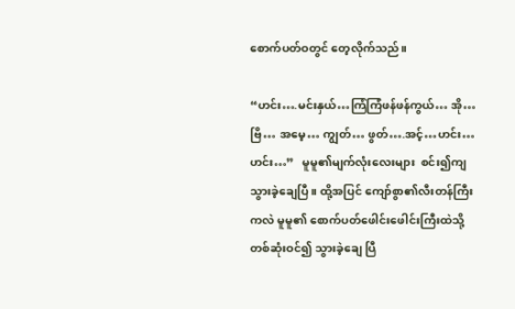စောက်ပတ်ဝတွင် တေ့လိုက်သည်။

“ဟင်း….မင်းနှယ်…ကြံကြံဖန်ဖန်ကွယ်… အို…ဗြိ… အမေ့… ကျွတ်… ဖွတ်….အင့်…ဟင်း…ဟင်း…”   မူမူ၏မျက်လုံးလေးများ  စင်း၍ကျသွားခဲ့ချေပြီ။ ထို့အပြင် ကျော်စွာ၏လီးတန်ကြီးကလဲ မူမူ၏ စောက်ပတ်ဖေါင်းဖေါင်းကြီးထဲသို့ တစ်ဆုံးဝင်၍ သွားခဲ့ချေ ပြီ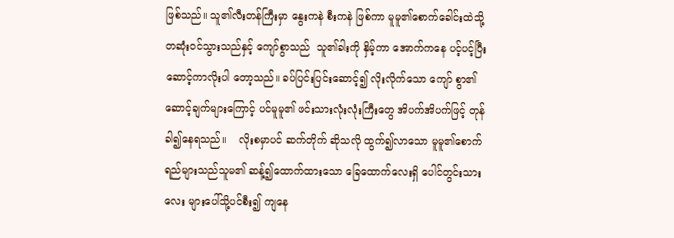ဖြစ်သည်။ သူ၏လီးတန်ကြီးမှာ နွေးကနဲ စီးကနဲ ဖြစ်ကာ မူမူ၏စောက်ခေါင်းထဲသို့ တဆုံးဝင်သွားသည်နှင့် ကျော်စွာသည်  သူ၏ခါးကို နှိမ့်ကာ အောက်ကနေ ပင့်ပင့်ပြီး ဆောင့်ကာလိုးပါ တော့သည်။ ခပ်ပြင်းပြင်းဆောင့်၍ လိုးလိုက်သော ကျော် စွာ၏ဆောင့်ချက်များကြောင့် ပင်မူမူ၏ ဖင်းသားလုံးလုံးကြီးတွေ အိပက်အိပက်ဖြင့် တုန်ခါ၍နေရသည်။    လိုးစမှာပင် ဆက်တိုက် ဆိုသလို ထွက်၍လာသော မူမူ၏စောက်ရည်များသည်သူမ၏ ဆန့်၍ထောက်ထားသော ခြေထောက်လေးရှိ ပေါင်တွင်းသားလေး များပေါ်သို့ပင်စီး၍ ကျနေ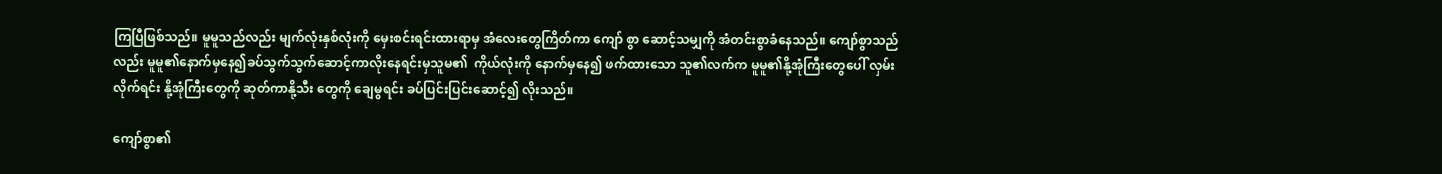ကြပြီဖြစ်သည်။ မူမူသည်လည်း မျက်လုံးနှစ်လုံးကို မှေးစင်းရင်းထားရာမှ အံလေးတွေကြိတ်ကာ ကျော် စွာ ဆောင့်သမျှကို အံတင်းစွာခံနေသည်။ ကျော်စွာသည်လည်း မူမူ၏နောက်မှနေ၍ခပ်သွက်သွက်ဆောင့်ကာလိုးနေရင်းမှသူမ၏  ကိုယ်လုံးကို နောက်မှနေ၍ ဖက်ထားသော သူ၏လက်က မူမူ၏နို့အုံကြီးတွေပေါ် လှမ်းလိုက်ရင်း နို့အုံကြီးတွေကို ဆုတ်ကာနို့သီး တွေကို ချေမွရင်း ခပ်ပြင်းပြင်းဆောင့်၍ လိုးသည်။

ကျော်စွာ၏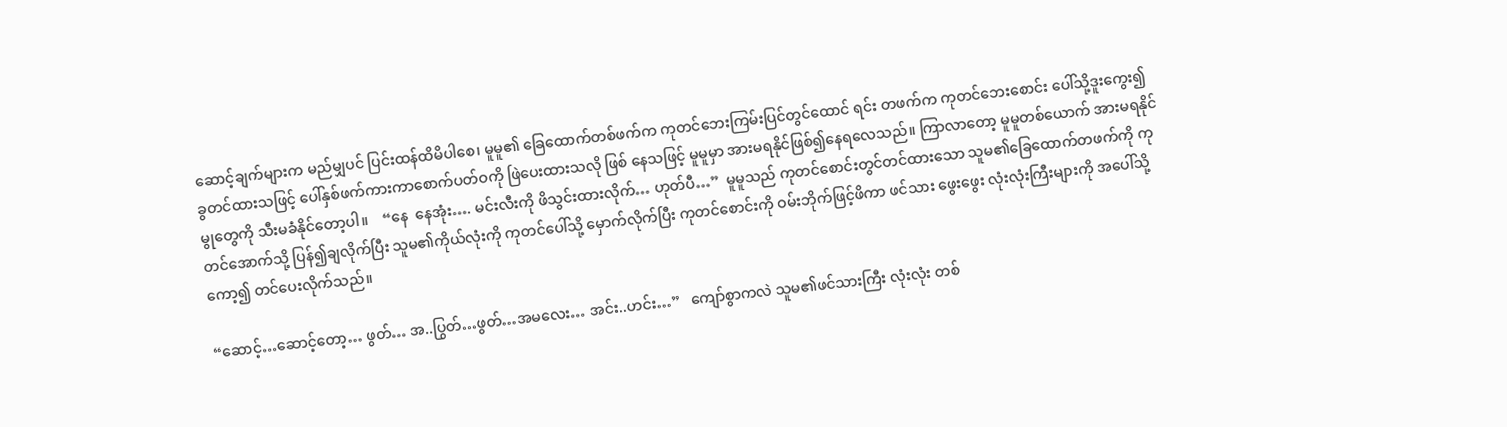ဆောင့်ချက်များက မည်မျှပင် ပြင်းထန်ထိမိပါစေ၊ မူမူ၏ ခြေထောက်တစ်ဖက်က ကုတင်ဘေးကြမ်းပြင်တွင်ထောင် ရင်း တဖက်က ကုတင်ဘေးစောင်း ပေါ်သို့ဒူးကွေး၍ ခွတင်ထားသဖြင့် ပေါ်နှစ်ဖက်ကားကာစောက်ပတ်ဝကို ဖြဲပေးထားသလို ဖြစ် နေသဖြင့် မူမူမှာ အားမရနိုင်ဖြစ်၍နေရလေသည်။ ကြာလာတော့ မူမူတစ်ယောက် အားမရနိုင်မွုတွေကို သီးမခံနိုင်တော့ပါ။    “နေ  နေအုံး…. မင်းလီးကို ဖိသွင်းထားလိုက်… ဟုတ်ပီ…”  မူမူသည် ကုတင်စောင်းတွင်တင်ထားသော သူမ၏ခြေထောက်တဖက်ကို ကု တင်အောက်သို့ ပြန်၍ချလိုက်ပြီး သူမ၏ကိုယ်လုံးကို ကုတင်ပေါ်သို့ မှောက်လိုက်ပြီး ကုတင်စောင်းကို ဝမ်းဘိုက်ဖြင့်ဖိကာ ဖင်သား ဖွေးဖွေး လုံးလုံးကြီးများကို အပေါ်သို့ကော့၍ တင်ပေးလိုက်သည်။

“ဆောင့်…ဆောင့်တော့… ဖွတ်… အ..ပြွတ်…ဖွတ်…အမလေး… အင်း..ဟင်း…”   ကျော်စွာကလဲ သူမ၏ဖင်သားကြီး လုံးလုံး တစ်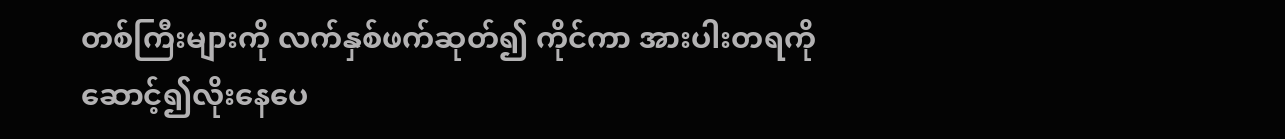တစ်ကြီးများကို လက်နှစ်ဖက်ဆုတ်၍ ကိုင်ကာ အားပါးတရကို ဆောင့်၍လိုးနေပေ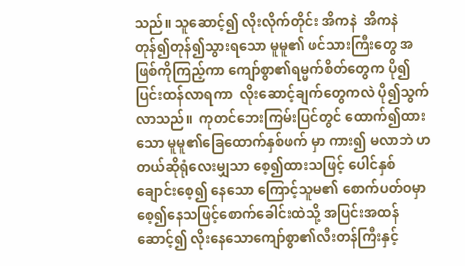သည်။ သူဆောင့်၍ လိုးလိုက်တိုင်း အိကနဲ  အိကနဲ တုန်၍တုန်၍သွားရသော မူမူ၏ ဖင်သားကြီးတွေ အဖြစ်ကိုကြည့်ကာ ကျော်စွာ၏ရမ္မက်စိတ်တွေက ပို၍ပြင်းထန်လာရကာ  လိုးဆောင့်ချက်တွေကလဲ ပို၍သွက်လာသည်။  ကုတင်ဘေးကြမ်းပြင်တွင် ထောက်၍ထားသော မူမူ၏ခြေထောက်နှစ်ဖက် မှာ ကား၍ မလာဘဲ ဟတယ်ဆိုရုံလေးမျှသာ စေ့၍ထားသဖြင့် ပေါင်နှစ်ချောင်းစေ့၍ နေသော ကြောင့်သူမ၏ စောက်ပတ်ဝမှာ  စေ့၍နေသဖြင့်စောက်ခေါင်းထဲသို့ အပြင်းအထန်ဆောင့်၍ လိုးနေသောကျော်စွာ၏လီးတန်ကြီးနှင့်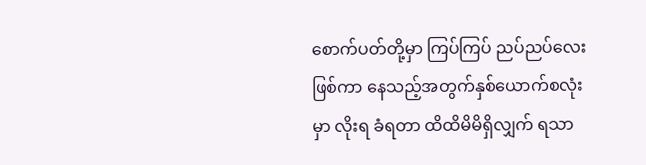စောက်ပတ်တို့မှာ ကြပ်ကြပ် ညပ်ညပ်လေးဖြစ်ကာ နေသည့်အတွက်နှစ်ယောက်စလုံးမှာ လိုးရ ခံရတာ ထိထိမိမိရှိလျှက် ရသာ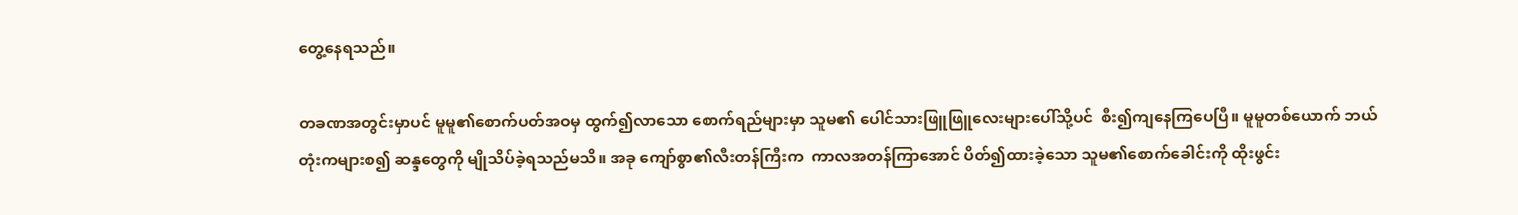တွေ့နေရသည်။

တခဏအတွင်းမှာပင် မူမူ၏စောက်ပတ်အဝမှ ထွက်၍လာသော စောက်ရည်များမှာ သူမ၏ ပေါင်သားဖြူဖြူလေးများပေါ်သို့ပင်  စီး၍ကျနေကြပေပြီ။ မူမူတစ်ယောက် ဘယ်တုံးကများစ၍ ဆန္ဒတွေကို မျိုသိပ်ခဲ့ရသည်မသိ။ အခု ကျော်စွာ၏လီးတန်ကြီးက  ကာလအတန်ကြာအောင် ပိတ်၍ထားခဲ့သော သူမ၏စောက်ခေါင်းကို ထိုးဖွင်း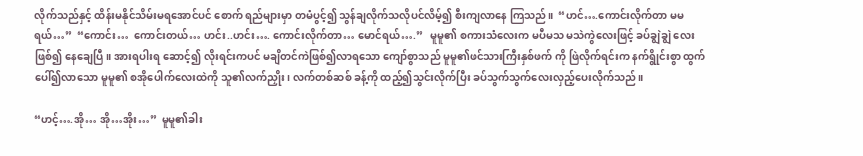လိုက်သည်နှင့် ထိန်းမနိုင်သိမ်းမရအောင်ပင် စောက် ရည်များမှာ တမံပွင့်၍ သွန်ချလိုက်သလိုပင်လိမ့်၍ စီးကျလာနေ ကြသည်။  “ဟင်….ကောင်းလိုက်တာ မမရယ်…”  “ကောင်း…  ကောင်းတယ်… ဟင်း..ဟင်း…. ကောင်းလိုက်တာ… မောင်ရယ်….”   မူမူ၏ စကားသံလေးက မပီမသ မသဲကွဲလေးဖြင့် ခပ်ချွဲချွဲ လေးဖြစ်၍ နေချေပြီ။ အားရပါးရ ဆောင့်၍ လိုးရင်းကပင် မချိတင်ကဲဖြစ်၍လာရသော ကျော်စွာသည် မူမူ၏ဖင်သားကြီးနှစ်ဖက် ကို ဖြဲလိုက်ရင်းက နက်ရွိုင်းစွာ ထွက်ပေါ်၍လာသော မူမူ၏ စအိုပေါက်လေးထဲကို သူ၏လက်ညှိုး၊ လက်တစ်ဆစ် ခန့်ကို ထည့်၍သွင်းလိုက်ပြီး ခပ်သွက်သွက်လေးလှည့်ပေးလိုက်သည်။

“ဟင့်….အို… အို…အိုး…”  မူမူ၏ခါး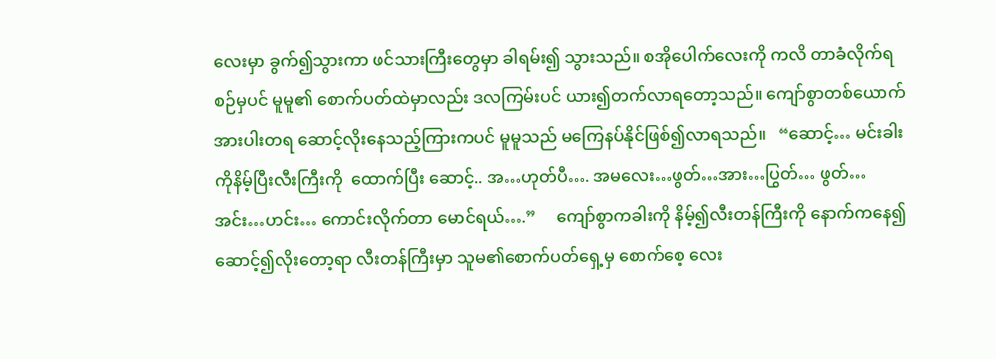လေးမှာ ခွက်၍သွားကာ ဖင်သားကြီးတွေမှာ ခါရမ်း၍ သွားသည်။ စအိုပေါက်လေးကို ကလိ တာခံလိုက်ရစဉ်မှပင် မူမူ၏ စောက်ပတ်ထဲမှာလည်း ဒလကြမ်းပင် ယား၍တက်လာရတော့သည်။ ကျော်စွာတစ်ယောက်  အားပါးတရ ဆောင့်လိုးနေသည့်ကြားကပင် မူမူသည် မကြေနပ်နိုင်ဖြစ်၍လာရသည်။   “ဆောင့်… မင်းခါးကိုနိမ့်ပြီးလီးကြီးကို  ထောက်ပြီး ဆောင့်.. အ…ဟုတ်ပီ…. အမလေး…ဖွတ်…အား…ပြွတ်… ဖွတ်…အင်း…ဟင်း… ကောင်းလိုက်တာ မောင်ရယ်….”     ကျော်စွာကခါးကို နိမ့်၍လီးတန်ကြီးကို နောက်ကနေ၍ ဆောင့်၍လိုးတော့ရာ လီးတန်ကြီးမှာ သူမ၏စောက်ပတ်ရှေ့မှ စောက်စေ့ လေး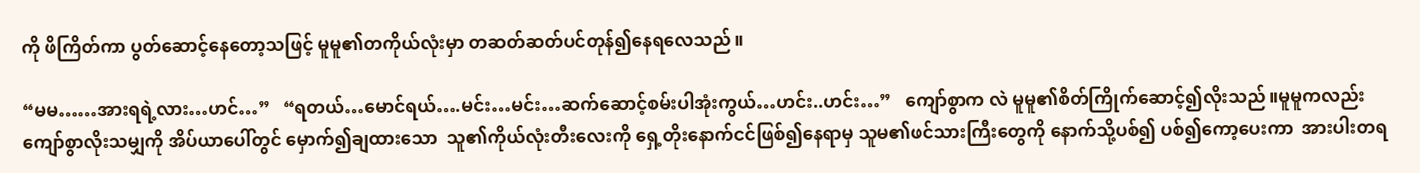ကို ဖိကြိတ်ကာ ပွတ်ဆောင့်နေတော့သဖြင့် မူမူ၏တကိုယ်လုံးမှာ တဆတ်ဆတ်ပင်တုန်၍နေရလေသည်။

“မမ……အားရရဲ့လား…ဟင်…”   “ရတယ်…မောင်ရယ်….မင်း…မင်း…ဆက်ဆောင့်စမ်းပါအုံးကွယ်…ဟင်း..ဟင်း…”   ကျော်စွာက လဲ မူမူ၏စိတ်ကြိုက်ဆောင့်၍လိုးသည်။မူမူကလည်း ကျော်စွာလိုးသမျှကို အိပ်ယာပေါ်တွင် မှောက်၍ချထားသော  သူ၏ကိုယ်လုံးတီးလေးကို ရှေ့တိုးနောက်ငင်ဖြစ်၍နေရာမှ သူမ၏ဖင်သားကြီးတွေကို နောက်သို့ပစ်၍ ပစ်၍ကော့ပေးကာ  အားပါးတရ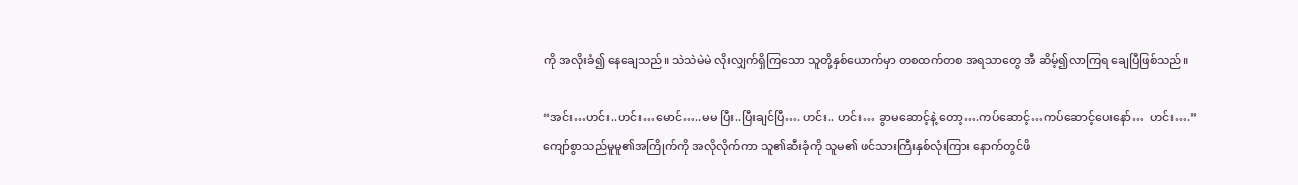ကို အလိုးခံ၍ နေချေသည်။ သဲသဲမဲမဲ လိုးလျှက်ရှိကြသော သူတို့နှစ်ယောက်မှာ တစထက်တစ အရသာတွေ အီ ဆိမ့်၍လာကြရ ချေပြီဖြစ်သည်။

“အင်း…ဟင်း..ဟင်း…မောင်…..မမ ပြီး..ပြီးချင်ပြီ…. ဟင်း.. ဟင်း… ခွာမဆောင့်နဲ့ တော့….ကပ်ဆောင့်…ကပ်ဆောင့်ပေးနော်…  ဟင်း….”   ကျော်စွာသည်မူမူ၏အကြိုက်ကို အလိုလိုက်ကာ သူ၏ဆီးခုံကို သူမ၏ ဖင်သားကြီးနှစ်လုံးကြား နောက်တွင်ဖိ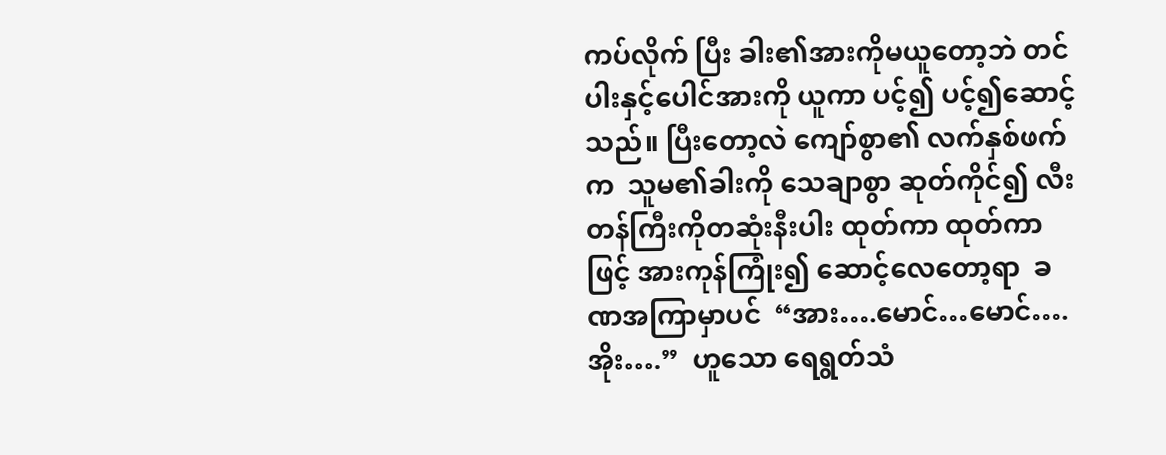ကပ်လိုက် ပြီး ခါး၏အားကိုမယူတော့ဘဲ တင်ပါးနှင့်ပေါင်အားကို ယူကာ ပင့်၍ ပင့်၍ဆောင့်သည်။ ပြီးတော့လဲ ကျော်စွာ၏ လက်နှစ်ဖက်က  သူမ၏ခါးကို သေချာစွာ ဆုတ်ကိုင်၍ လီးတန်ကြီးကိုတဆုံးနီးပါး ထုတ်ကာ ထုတ်ကာဖြင့် အားကုန်ကြုံး၍ ဆောင့်လေတော့ရာ  ခဏအကြာမှာပင်  “အား….မောင်…မောင်….အိုး….”  ဟူသော ရေရွတ်သံ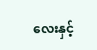လေးနှင့်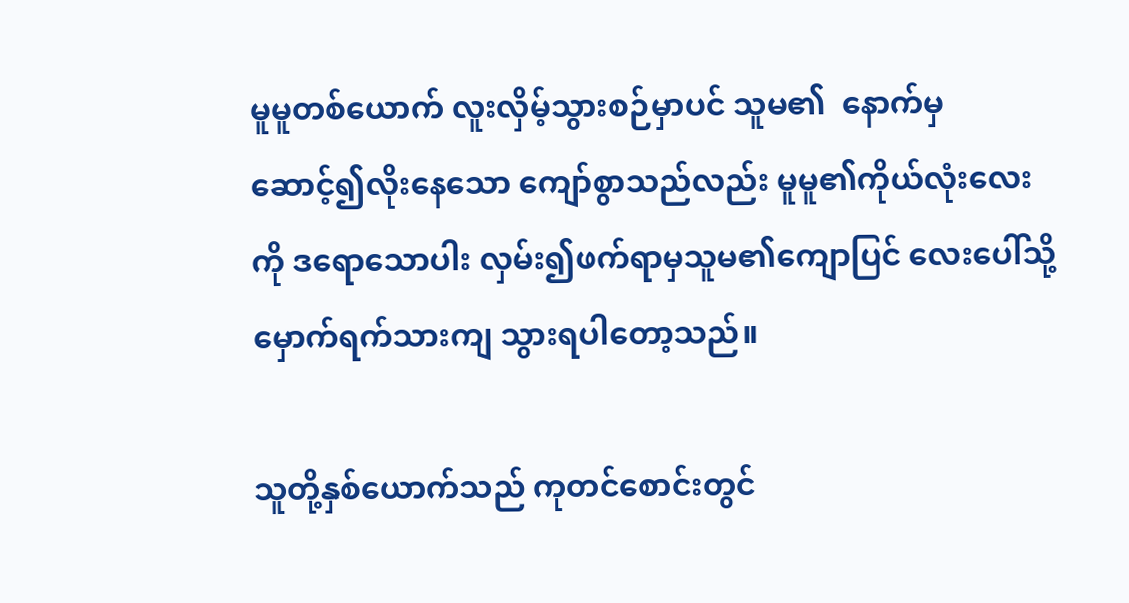မူမူတစ်ယောက် လူးလှိမ့်သွားစဉ်မှာပင် သူမ၏  နောက်မှ ဆောင့်၍လိုးနေသော ကျော်စွာသည်လည်း မူမူ၏ကိုယ်လုံးလေးကို ဒရောသောပါး လှမ်း၍ဖက်ရာမှသူမ၏ကျောပြင် လေးပေါ်သို့ မှောက်ရက်သားကျ သွားရပါတော့သည်။

သူတို့နှစ်ယောက်သည် ကုတင်စောင်းတွင်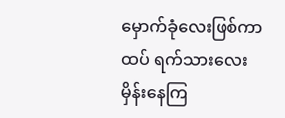မှောက်ခုံလေးဖြစ်ကာ ထပ် ရက်သားလေးမှိန်းနေကြ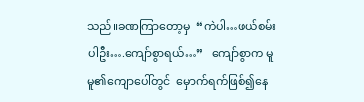သည်။ခဏကြာတော့မှ  “ကဲပါ…ဖယ်စမ်းပါဦး….ကျော်စွာရယ်…”   ကျော်စွာက မူမူ၏ကျောပေါ်တွင်  မှောက်ရက်ဖြစ်၍နေ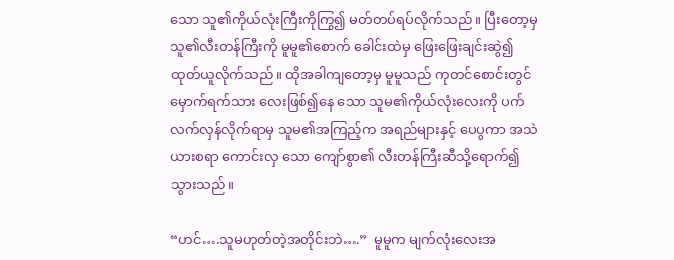သော သူ၏ကိုယ်လုံးကြီးကိုကြွ၍ မတ်တပ်ရပ်လိုက်သည်။ ပြီးတော့မှ သူ၏လီးတန်ကြီးကို မူမူ၏စောက် ခေါင်းထဲမှ ဖြေးဖြေးချင်းဆွဲ၍ ထုတ်ယူလိုက်သည်။ ထိုအခါကျတော့မှ မူမူသည် ကုတင်စောင်းတွင်မှောက်ရက်သား လေးဖြစ်၍နေ သော သူမ၏ကိုယ်လုံးလေးကို ပက်လက်လှန်လိုက်ရာမှ သူမ၏အကြည့်က အရည်များနှင့် ပေပွကာ အသဲယားစရာ ကောင်းလှ သော ကျော်စွာ၏ လီးတန်ကြီးဆီသို့ရောက်၍သွားသည်။

“ဟင်….သူမဟုတ်တဲ့အတိုင်းဘဲ….”  မူမူက မျက်လုံးလေးအ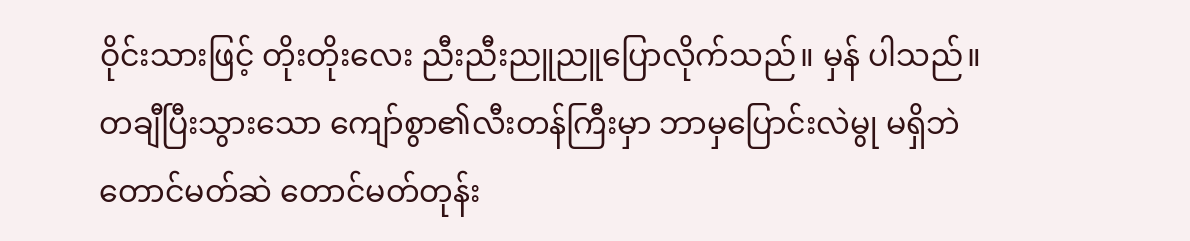ဝိုင်းသားဖြင့် တိုးတိုးလေး ညီးညီးညူညူပြောလိုက်သည်။ မှန် ပါသည်။ တချီပြီးသွားသော ကျော်စွာ၏လီးတန်ကြီးမှာ ဘာမှပြောင်းလဲမွု မရှိဘဲ တောင်မတ်ဆဲ တောင်မတ်တုန်း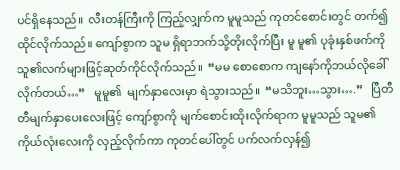ပင်ရှိနေသည်။  လီးတန်ကြီးကို ကြည့်လျှက်က မူမူသည် ကုတင်စောင်းတွင် တက်၍ထိုင်လိုက်သည်။ ကျော်စွာက သူမ ရှိရာဘက်သို့တိုးလိုက်ပြီး မူ မူ၏ ပုခုံးနှစ်ဖက်ကို သူ၏လက်များဖြင့်ဆုတ်ကိုင်လိုက်သည်။  “မမ စောစောက ကျနော်ကိုဘယ်လိုခေါ်လိုက်တယ်…”   မူမူ၏  မျက်နှာလေးမှာ ရဲသွားသည်။  “မသိဘူး…သွား….”   ပြီတီတီမျက်နှာပေးလေးဖြင့် ကျော်စွာကို မျက်စောင်းထိုးလိုက်ရာက မူမူသည် သူမ၏ ကိုယ်လုံးလေးကို လှည့်လိုက်ကာ ကုတင်ပေါ်တွင် ပက်လက်လှန်၍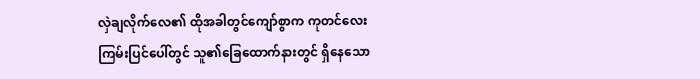လှဲချလိုက်လေ၏ ထိုအခါတွင်ကျော်စွာက ကုတင်လေး ကြမ်းပြင်ပေါ်တွင် သူ၏ခြေထောက်နားတွင် ရှိနေသော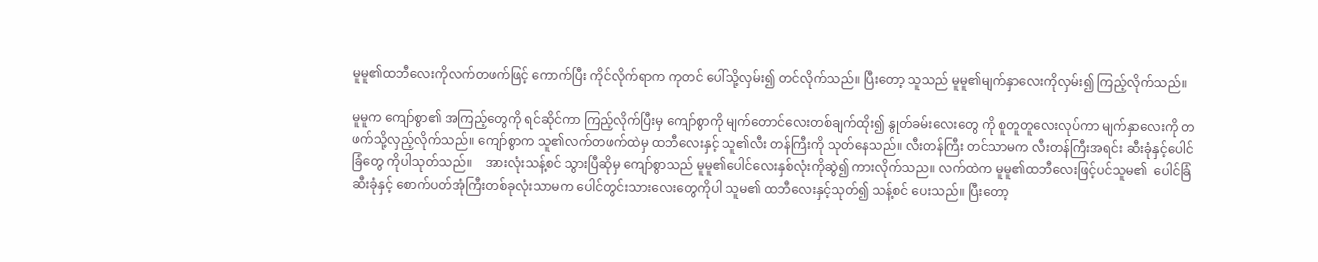မူမူ၏ထဘီလေးကိုလက်တဖက်ဖြင့် ကောက်ပြီး ကိုင်လိုက်ရာက ကုတင် ပေါ်သို့လှမ်း၍ တင်လိုက်သည်။ ပြီးတော့ သူသည် မူမူ၏မျက်နှာလေးကိုလှမ်း၍ ကြည့်လိုက်သည်။

မူမူက ကျော်စွာ၏ အကြည့်တွေကို ရင်ဆိုင်ကာ ကြည့်လိုက်ပြီးမှ ကျော်စွာကို မျက်တောင်လေးတစ်ချက်ထိုး၍ နွုတ်ခမ်းလေးတွေ ကို စူတူတူလေးလုပ်ကာ မျက်နှာလေးကို တဖက်သို့လှည့်လိုက်သည်။ ကျော်စွာက သူ၏လက်တဖက်ထဲမှ ထဘီလေးနှင့် သူ၏လီး တန်ကြီးကို သုတ်နေသည်။ လီးတန်ကြီး တင်သာမက လီးတန်ကြီးအရင်း ဆီးခုံနှင့်ပေါင်ခြံတွေ ကိုပါသုတ်သည်။    အားလုံးသန့်စင် သွားပြီဆိုမှ ကျော်စွာသည် မူမူ၏ပေါင်လေးနှစ်လုံးကိုဆွဲ၍ ကားလိုက်သည။ လက်ထဲက မူမူ၏ထဘီလေးဖြင့်ပင်သူမ၏  ပေါင်ခြံဆီးခုံနှင့် စောက်ပတ်အုံကြီးတစ်ခုလုံးသာမက ပေါင်တွင်းသားလေးတွေကိုပါ သူမ၏ ထဘီလေးနှင့်သုတ်၍ သန့်စင် ပေးသည်။ ပြီးတော့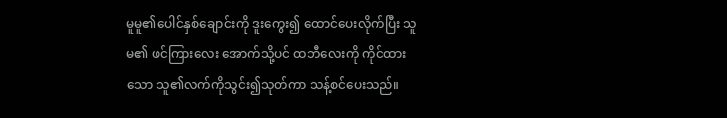မူမူ၏ပေါင်နှစ်ချောင်းကို ဒူးကွေး၍ ထောင်ပေးလိုက်ပြီး သူမ၏ ဖင်ကြားလေး အောက်သို့ပင် ထဘီလေးကို ကိုင်ထားသော သူ၏လက်ကိုသွင်း၍သုတ်ကာ သန့်စင်ပေးသည်။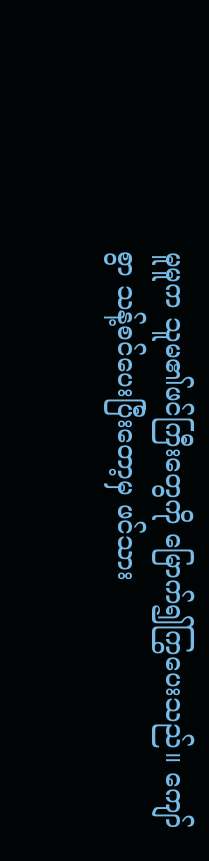မူမူက သူမ၏ဖင်ကြီးတွေကို မြောက်၍ကြွပေးသည်။ ကျော်စွာ သန့်စင်ပေးပြီးတော့မှ ဖင်သား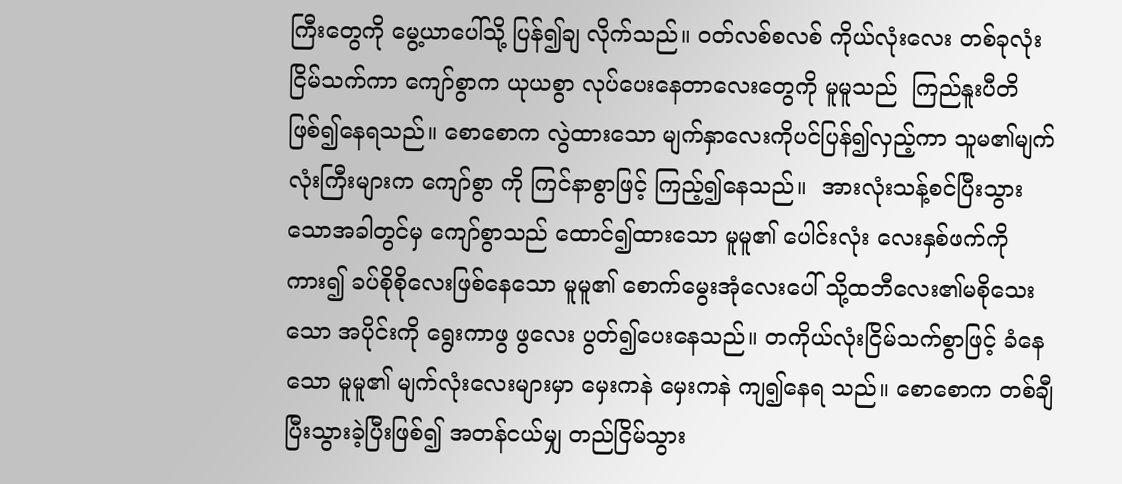ကြီးတွေကို မွေ့ယာပေါ်သို့ ပြန်၍ချ လိုက်သည်။ ဝတ်လစ်စလစ် ကိုယ်လုံးလေး တစ်ခုလုံးငြိမ်သက်ကာ ကျော်စွာက ယုယစွာ လုပ်ပေးနေတာလေးတွေကို မူမူသည်  ကြည်နူးပီတိဖြစ်၍နေရသည်။ စောစောက လွဲထားသော မျက်နှာလေးကိုပင်ပြန်၍လှည့်ကာ သူမ၏မျက်လုံးကြီးများက ကျော်စွာ ကို ကြင်နာစွာဖြင့် ကြည့်၍နေသည်။  အားလုံးသန့်စင်ပြီးသွားသောအခါတွင်မှ ကျော်စွာသည် ထောင်၍ထားသော မူမူ၏ ပေါင်းလုံး လေးနှစ်ဖက်ကို ကား၍ ခပ်စိုစိုလေးဖြစ်နေသော မူမူ၏ စောက်မွေးအုံလေးပေါ် သို့ထဘီလေး၏မစိုသေးသော အပိုင်းကို ရွေးကာဖွ ဖွလေး ပွတ်၍ပေးနေသည်။ တကိုယ်လုံးငြိမ်သက်စွာဖြင့် ခံနေသော မူမူ၏ မျက်လုံးလေးများမှာ မှေးကနဲ မှေးကနဲ ကျ၍နေရ သည်။ စောစောက တစ်ချီပြီးသွားခဲ့ပြီးဖြစ်၍ အတန်ငယ်မျှ တည်ငြိမ်သွား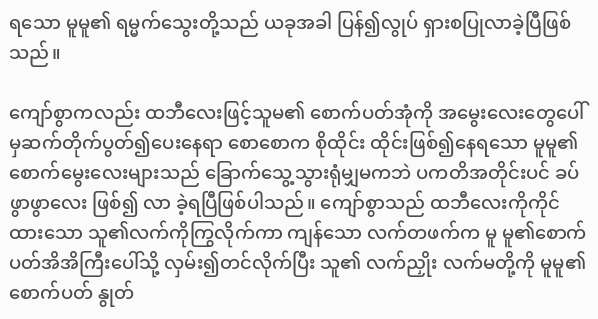ရသော မူမူ၏ ရမ္မက်သွေးတို့သည် ယခုအခါ ပြန်၍လွုပ် ရှားစပြုလာခဲ့ပြီဖြစ်သည်။

ကျော်စွာကလည်း ထဘီလေးဖြင့်သူမ၏ စောက်ပတ်အုံကို အမွေးလေးတွေပေါ်မှဆက်တိုက်ပွတ်၍ပေးနေရာ စောစောက စိုထိုင်း ထိုင်းဖြစ်၍နေရသော မူမူ၏ စောက်မွေးလေးများသည် ခြောက်သွေ့သွားရုံမျှမကဘဲ ပကတိအတိုင်းပင် ခပ်ဖွာဖွာလေး ဖြစ်၍ လာ ခဲ့ရပြီဖြစ်ပါသည်။ ကျော်စွာသည် ထဘီလေးကိုကိုင်ထားသော သူ၏လက်ကိုကြွလိုက်ကာ ကျန်သော လက်တဖက်က မူ မူ၏စောက်ပတ်အိအိကြီးပေါ်သို့ လှမ်း၍တင်လိုက်ပြီး သူ၏ လက်ညှိုး လက်မတို့ကို မူမူ၏စောက်ပတ် နွုတ်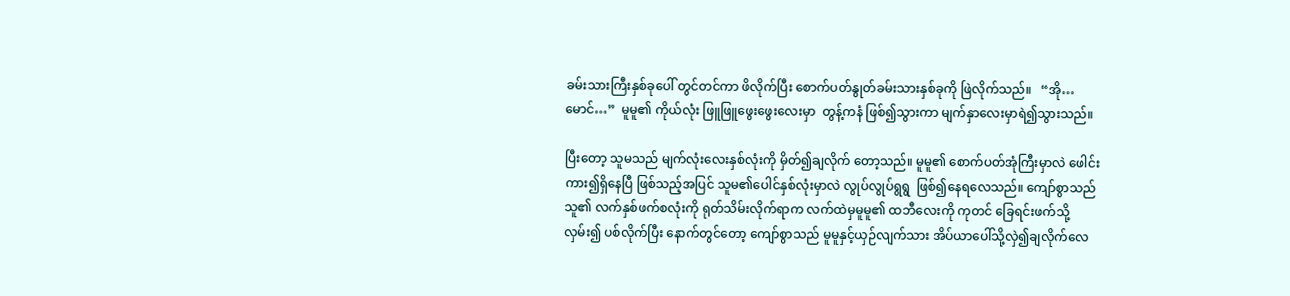ခမ်းသားကြီးနှစ်ခုပေါ် တွင်တင်ကာ ဖိလိုက်ပြီး စောက်ပတ်နွုတ်ခမ်းသားနှစ်ခုကို ဖြဲလိုက်သည်။   “အို…မောင်…”  မူမူ၏ ကိုယ်လုံး ဖြူဖြူဖွေးဖွေးလေးမှာ  တွန့်ကနံ ဖြစ်၍သွားကာ မျက်နှာလေးမှာရဲ၍သွားသည်။

ပြီးတော့ သူမသည် မျက်လုံးလေးနှစ်လုံးကို မှိတ်၍ချလိုက် တော့သည်။ မူမူ၏ စောက်ပတ်အုံကြီးမှာလဲ ဖေါင်းကား၍ရှိနေပြီ ဖြစ်သည့်အပြင် သူမ၏ပေါင်နှစ်လုံးမှာလဲ လွုပ်လွုပ်ရွရွ  ဖြစ်၍နေရလေသည်။ ကျော်စွာသည် သူ၏ လက်နှစ်ဖက်စလုံးကို ရုတ်သိမ်းလိုက်ရာက လက်ထဲမှမူမူ၏ ထဘီလေးကို ကုတင် ခြေရင်းဖက်သို့လှမ်း၍ ပစ်လိုက်ပြီး နောက်တွင်တော့ ကျော်စွာသည် မူမူနှင့်ယှဉ်လျက်သား အိပ်ယာပေါ်သို့လှဲ၍ချလိုက်လေ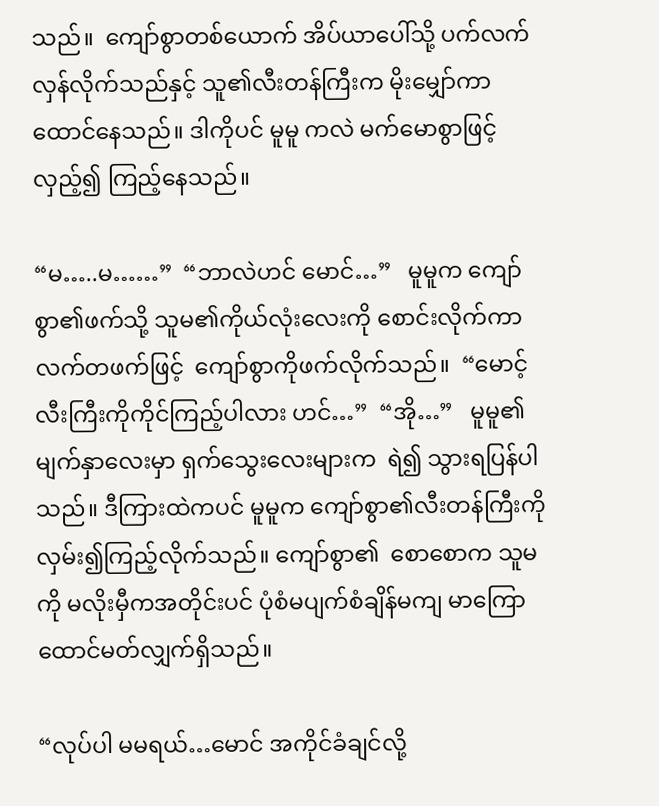သည်။  ကျော်စွာတစ်ယောက် အိပ်ယာပေါ်သို့ ပက်လက်လှန်လိုက်သည်နှင့် သူ၏လီးတန်ကြီးက မိုးမျှော်ကာထောင်နေသည်။ ဒါကိုပင် မူမူ ကလဲ မက်မောစွာဖြင့်လှည့်၍ ကြည့်နေသည်။

“မ…..မ……”  “ဘာလဲဟင် မောင်…”   မူမူက ကျော်စွာ၏ဖက်သို့ သူမ၏ကိုယ်လုံးလေးကို စောင်းလိုက်ကာ လက်တဖက်ဖြင့်  ကျော်စွာကိုဖက်လိုက်သည်။  “မောင့်လီးကြီးကိုကိုင်ကြည့်ပါလား ဟင်…”  “အို…”   မူမူ၏မျက်နှာလေးမှာ ရှက်သွေးလေးများက  ရဲ၍ သွားရပြန်ပါသည်။ ဒီကြားထဲကပင် မူမူက ကျော်စွာ၏လီးတန်ကြီးကို လှမ်း၍ကြည့်လိုက်သည်။ ကျော်စွာ၏  စောစောက သူမကို မလိုးမှီကအတိုင်းပင် ပုံစံမပျက်စံချိန်မကျ မာကြောထောင်မတ်လျှက်ရှိသည်။

“လုပ်ပါ မမရယ်…မောင် အကိုင်ခံချင်လို့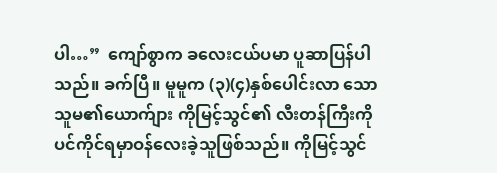ပါ…”  ကျော်စွာက ခလေးငယ်ပမာ ပူဆာပြန်ပါသည်။ ခက်ပြီ။ မူမူက (၃)(၄)နှစ်ပေါင်းလာ သော သူမ၏ယောက်ျား ကိုမြင့်သွင်၏ လီးတန်ကြီးကိုပင်ကိုင်ရမှာဝန်လေးခဲ့သူဖြစ်သည်။ ကိုမြင့်သွင်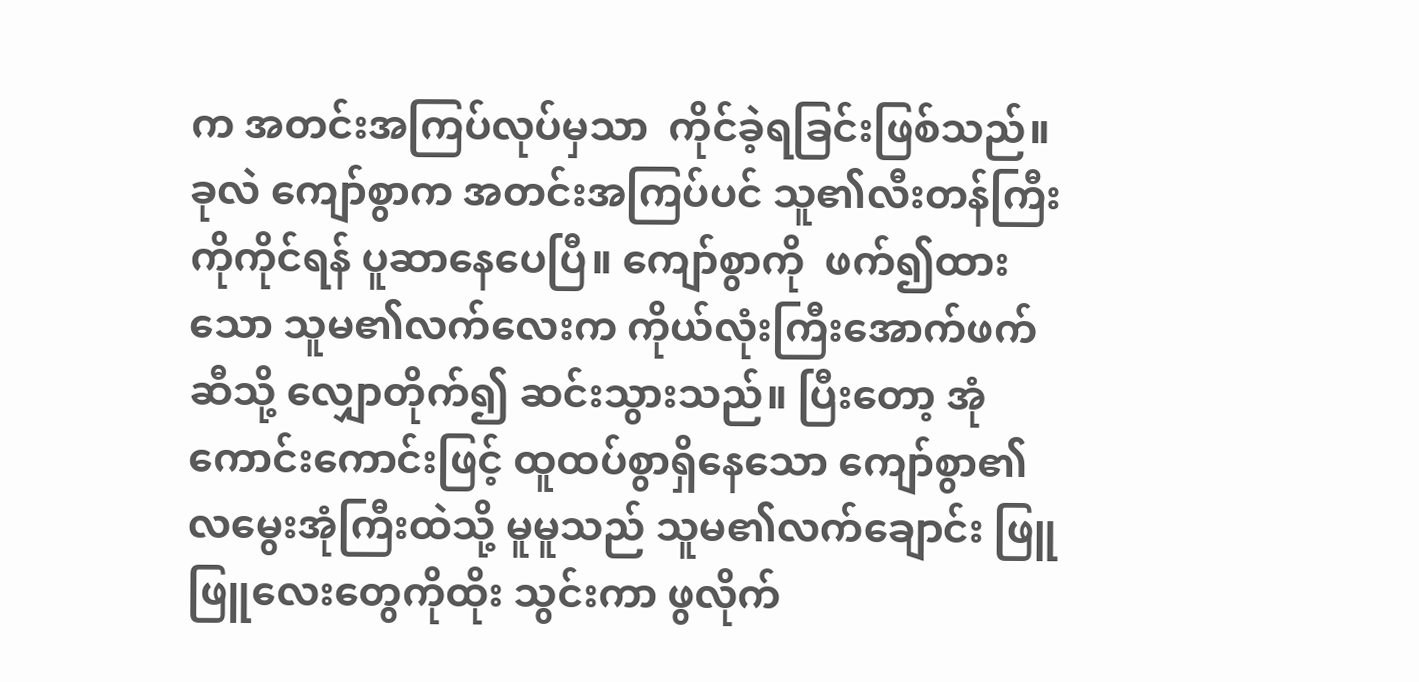က အတင်းအကြပ်လုပ်မှသာ  ကိုင်ခဲ့ရခြင်းဖြစ်သည်။ ခုလဲ ကျော်စွာက အတင်းအကြပ်ပင် သူ၏လီးတန်ကြီးကိုကိုင်ရန် ပူဆာနေပေပြီ။ ကျော်စွာကို  ဖက်၍ထားသော သူမ၏လက်လေးက ကိုယ်လုံးကြီးအောက်ဖက်ဆီသို့ လျှောတိုက်၍ ဆင်းသွားသည်။ ပြီးတော့ အုံ ကောင်းကောင်းဖြင့် ထူထပ်စွာရှိနေသော ကျော်စွာ၏လမွေးအုံကြီးထဲသို့ မူမူသည် သူမ၏လက်ချောင်း ဖြူဖြူလေးတွေကိုထိုး သွင်းကာ ဖွလိုက်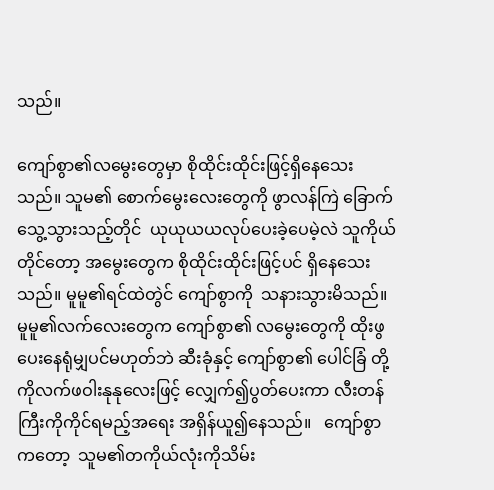သည်။

ကျော်စွာ၏လမွေးတွေမှာ စိုထိုင်းထိုင်းဖြင့်ရှိနေသေးသည်။ သူမ၏ စောက်မွေးလေးတွေကို ဖွာလန်ကြဲ ခြောက်သွေ့သွားသည့်တိုင်  ယုယုယယလုပ်ပေးခဲ့ပေမဲ့လဲ သူကိုယ်တိုင်တော့ အမွေးတွေက စိုထိုင်းထိုင်းဖြင့်ပင် ရှိနေသေးသည်။ မူမူ၏ရင်ထဲတွဲင် ကျော်စွာကို  သနားသွားမိသည်။ မူမူ၏လက်လေးတွေက ကျော်စွာ၏ လမွေးတွေကို ထိုးဖွပေးနေရုံမျှပင်မဟုတ်ဘဲ ဆီးခုံနှင့် ကျော်စွာ၏ ပေါင်ခြံ တို့ကိုလက်ဖဝါးနုနုလေးဖြင့် လျှေက်၍ပွတ်ပေးကာ လီးတန်ကြီးကိုကိုင်ရမည့်အရေး အရှိန်ယူ၍နေသည်။   ကျော်စွာကတော့  သူမ၏တကိုယ်လုံးကိုသိမ်း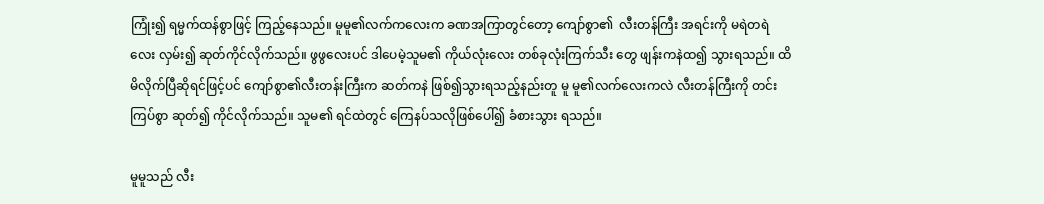ကြုံး၍ ရမ္မက်ထန်စွာဖြင့် ကြည့်နေသည်။ မူမူ၏လက်ကလေးက ခဏအကြာတွင်တော့ ကျော်စွာ၏  လီးတန်ကြီး အရင်းကို မရဲတရဲလေး လှမ်း၍ ဆုတ်ကိုင်လိုက်သည်။ ဖွဖွလေးပင် ဒါပေမဲ့သူမ၏ ကိုယ်လုံးလေး တစ်ခုလုံးကြက်သီး တွေ ဖျန်းကနဲထ၍ သွားရသည်။ ထိမိလိုက်ပြီဆိုရင်ဖြင့်ပင် ကျော်စွာ၏လီးတန်းကြီးက ဆတ်ကနဲ ဖြစ်၍သွားရသည့်နည်းတူ မူ မူ၏လက်လေးကလဲ လီးတန်ကြီးကို တင်းကြပ်စွာ ဆုတ်၍ ကိုင်လိုက်သည်။ သူမ၏ ရင်ထဲတွင် ကြေနပ်သလိုဖြစ်ပေါ်၍ ခံစားသွား ရသည်။

မူမူသည် လီး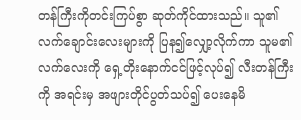တန်ကြီးကိုတင်းကြပ်စွာ ဆုတ်ကိုင်ထားသည်။ သူ၏ လက်ချောင်းလေးများကို ပြန၍လျှော့လိုက်ကာ သူမ၏  လက်လေးကို ရှေ့တိုးနောက်ငင်ဖြင့်လုပ်၍ လီးတန်ကြီးကို အရင်းမှ အဖျားတိုင်ပွတ်သပ်၍ ပေးနေမိ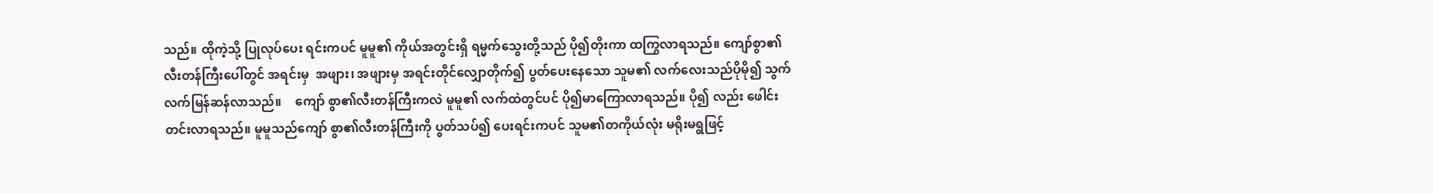သည်။ ထိုကဲ့သို့ ပြုလုပ်ပေး ရင်းကပင် မူမူ၏ ကိုယ်အတွင်းရှိ ရမ္မက်သွေးတို့သည် ပို၍တိုးကာ ထကြွလာရသည်။ ကျော်စွာ၏ လီးတန်ကြီးပေါ်တွင် အရင်းမှ  အဖျား၊ အဖျားမှ အရင်းတိုင်လျှောတိုက်၍ ပွတ်ပေးနေသော သူမ၏ လက်လေးသည်ပိုမို၍ သွက်လက်မြန်ဆန်လာသည်။    ကျော် စွာ၏လီးတန်ကြီးကလဲ မူမူ၏ လက်ထဲတွင်ပင် ပို၍မာကြောလာရသည်။ ပို၍ လည်း ဖေါင်းတင်းလာရသည်။ မူမူသည်ကျော် စွာ၏လီးတန်ကြီးကို ပွတ်သပ်၍ ပေးရင်းကပင် သူမ၏တကိုယ်လုံး မရိုးမရွဖြင့်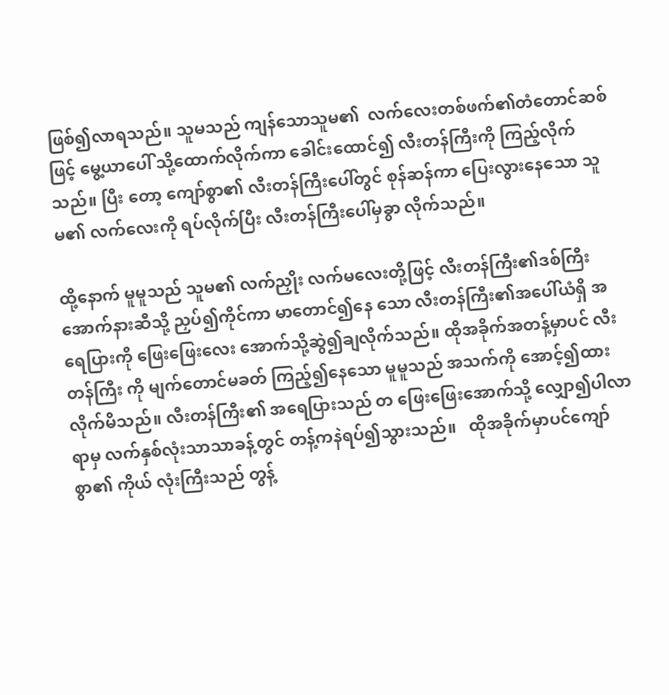ဖြစ်၍လာရသည်။ သူမသည် ကျန်သောသူမ၏  လက်လေးတစ်ဖက်၏တံတောင်ဆစ်ဖြင့် မွေ့ယာပေါ် သို့ထောက်လိုက်ကာ ခေါင်းထောင်၍ လီးတန်ကြီးကို ကြည့်လိုက်သည်။ ပြီး တော့ ကျော်စွာ၏ လီးတန်ကြီးပေါ်တွင် စုန်ဆန်ကာ ပြေးလွားနေသော သူမ၏ လက်လေးကို ရပ်လိုက်ပြီး လီးတန်ကြီးပေါ်မှခွာ လိုက်သည်။

ထို့နောက် မူမူသည် သူမ၏ လက်ညှိုး လက်မလေးတို့ဖြင့် လီးတန်ကြီး၏ဒစ်ကြီးအောက်နားဆီသို့ ညှပ်၍ကိုင်ကာ မာတောင်၍နေ သော လီးတန်ကြီး၏အပေါ်ယံရှိ အရေပြားကို ဖြေးဖြေးလေး အောက်သို့ဆွဲ၍ချလိုက်သည်။ ထိုအခိုက်အတန့်မှာပင် လီးတန်ကြီး ကို မျက်တောင်မခတ် ကြည့်၍နေသော မူမူသည် အသက်ကို အောင့်၍ထားလိုက်မိသည်။ လီးတန်ကြီး၏ အရေပြားသည် တ ဖြေးဖြေးအောက်သို့ လျှော၍ပါလာရာမှ လက်နှစ်လုံးသာသာခန့်တွင် တန့်ကနဲရပ်၍သွားသည်။   ထိုအခိုက်မှာပင်ကျော်စွာ၏ ကိုယ် လုံးကြီးသည် တွန့်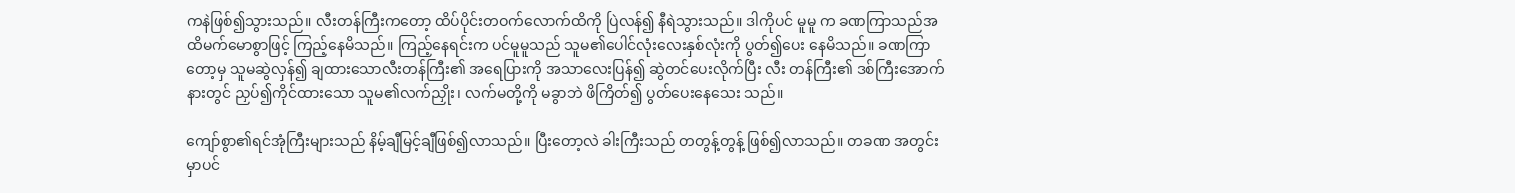ကနဲဖြစ်၍သွားသည်။ လီးတန်ကြီးကတော့ ထိပ်ပိုင်းတဝက်လောက်ထိကို ပြဲလန်၍ နီရဲသွားသည်။ ဒါကိုပင် မူမူ က ခဏကြာသည်အထိမက်မောစွာဖြင့် ကြည့်နေမိသည်။ ကြည့်နေရင်းက ပင်မူမူသည် သူမ၏ပေါင်လုံးလေးနှစ်လုံးကို ပွတ်၍ပေး နေမိသည်။ ခဏကြာတော့မှ သူမဆွဲလှန်၍ ချထားသောလီးတန်ကြီး၏ အရေပြားကို အသာလေးပြန်၍ ဆွဲတင်ပေးလိုက်ပြီး လီး တန်ကြီး၏ ဒစ်ကြီးအောက်နားတွင် ညှပ်၍ကိုင်ထားသော သူမ၏လက်ညှိုး၊ လက်မတို့ကို မခွာဘဲ ဖိကြိတ်၍ ပွတ်ပေးနေသေး သည်။

ကျော်စွာ၏ရင်အုံကြီးများသည် နိမ့်ချီမြင့်ချီဖြစ်၍လာသည်။ ပြီးတော့လဲ ခါးကြီးသည် တတွန့်တွန့် ဖြစ်၍လာသည်။ တခဏ အတွင်းမှာပင်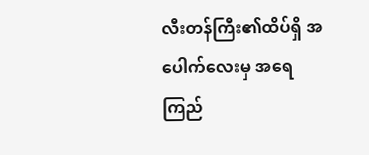လီးတန်ကြီး၏ထိပ်ရှိ အပေါက်လေးမှ အရေကြည်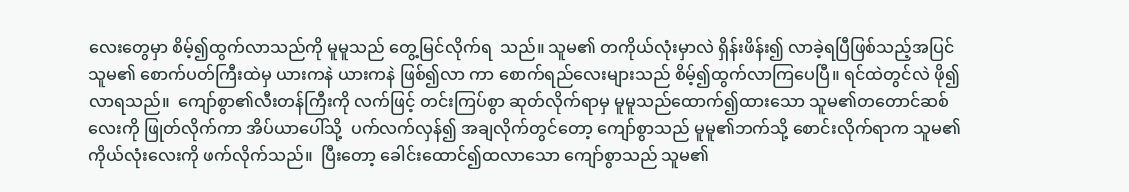လေးတွေမှာ စိမ့်၍ထွက်လာသည်ကို မူမူသည် တွေ့မြင်လိုက်ရ  သည်။ သူမ၏ တကိုယ်လုံးမှာလဲ ရှိန်းဖိန်း၍ လာခဲ့ရပြီဖြစ်သည့်အပြင် သူမ၏ စောက်ပတ်ကြီးထဲမှ ယားကနဲ ယားကနဲ ဖြစ်၍လာ ကာ စောက်ရည်လေးများသည် စိမ့်၍ထွက်လာကြပေပြီ။ ရင်ထဲတွင်လဲ ဖို၍လာရသည်။  ကျော်စွာ၏လီးတန်ကြီးကို လက်ဖြင့် တင်းကြပ်စွာ ဆုတ်လိုက်ရာမှ မူမူသည်ထောက်၍ထားသော သူမ၏တတောင်ဆစ်လေးကို ဖြုတ်လိုက်ကာ အိပ်ယာပေါ်သို့  ပက်လက်လှန်၍ အချလိုက်တွင်တော့ ကျော်စွာသည် မူမူ၏ဘက်သို့ စောင်းလိုက်ရာက သူမ၏ကိုယ်လုံးလေးကို ဖက်လိုက်သည်။  ပြီးတော့ ခေါင်းထောင်၍ထလာသော ကျော်စွာသည် သူမ၏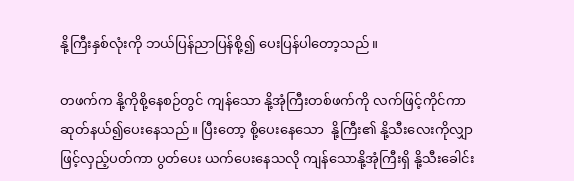နို့ကြီးနှစ်လုံးကို ဘယ်ပြန်ညာပြန်စို့၍ ပေးပြန်ပါတော့သည်။

တဖက်က နို့ကိုစို့နေစဉ်တွင် ကျန်သော နို့အုံကြီးတစ်ဖက်ကို လက်ဖြင့်ကိုင်ကာ ဆုတ်နယ်၍ပေးနေသည်။ ပြီးတော့ စို့ပေးနေသော  နို့ကြီး၏ နို့သီးလေးကိုလျှာဖြင့်လှည့်ပတ်ကာ ပွတ်ပေး ယက်ပေးနေသလို ကျန်သောနို့အုံကြီးရှိ နို့သီးခေါင်း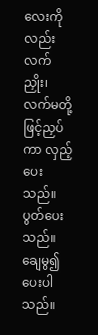လေးကိုလည်း  လက်ညှိုး၊ လက်မတို့ဖြင့်ညှပ်ကာ လှည့်ပေးသည်။ ပွတ်ပေးသည်။ ချေမွ၍ပေးပါသည်။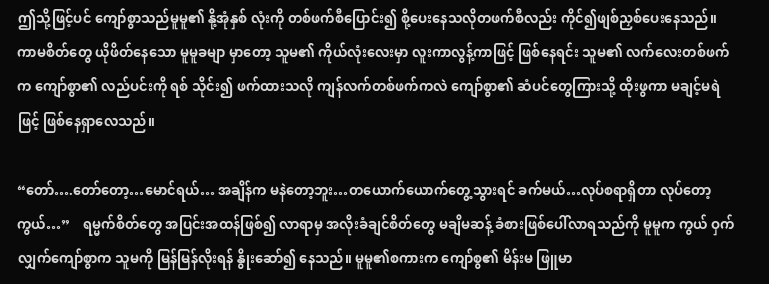ဤသို့ဖြင့်ပင် ကျော်စွာသည်မူမူ၏ နို့အုံနှစ် လုံးကို တစ်ဖက်စီပြောင်း၍ စို့ပေးနေသလိုတဖက်စီလည်း ကိုင်၍ဖျစ်ညှစ်ပေးနေသည်။ ကာမစိတ်တွေ ယိုဖိတ်နေသော မူမူခမျာ မှာတော့ သူမ၏ ကိုယ်လုံးလေးမှာ လူးကာလွန့်ကာဖြင့် ဖြစ်နေရင်း သူမ၏ လက်လေးတစ်ဖက်က ကျော်စွာ၏ လည်ပင်းကို ရစ် သိုင်း၍ ဖက်ထားသလို ကျန်လက်တစ်ဖက်ကလဲ ကျော်စွာ၏ ဆံပင်တွေကြားသို့ ထိုးဖွကာ မချင့်မရဲဖြင့် ဖြစ်နေရှာလေသည်။

“တော်….တော်တော့…မောင်ရယ်… အချိန်က မနဲတော့ဘူး…တယောက်ယောက်တွေ့သွားရင် ခက်မယ်…လုပ်စရာရှိတာ လုပ်တော့ကွယ်…”    ရမ္မက်စိတ်တွေ အပြင်းအထန်ဖြစ်၍ လာရာမှ အလိုးခံချင်စိတ်တွေ မချိမဆန့် ခံစားဖြစ်ပေါ်လာရသည်ကို မူမူက ကွယ် ဝှက်လျှက်ကျော်စွာက သူမကို မြန်မြန်လိုးရန် နွိုးဆော်၍ နေသည်။ မူမူ၏စကားက ကျော်စွ၏ မိန်းမ ဖြူမာ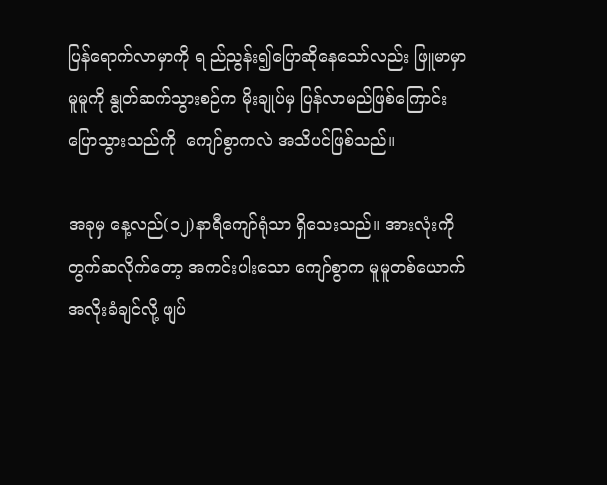ပြန်ရောက်လာမှာကို ရ ည်ညွန်း၍ပြောဆိုနေသော်လည်း ဖြူမာမှာ မူမူကို နွုတ်ဆက်သွားစဉ်က မိုးချုပ်မှ ပြန်လာမည်ဖြစ်ကြောင်း ပြောသွားသည်ကို  ကျော်စွာကလဲ အသိပင်ဖြစ်သည်။

အခုမှ နေ့လည်(၁၂)နာရီကျော်ရုံသာ ရှိသေးသည်။ အားလုံးကို တွက်ဆလိုက်တော့ အကင်းပါးသော ကျော်စွာက မူမူတစ်ယောက်  အလိုးခံချင်လို့ ဖျပ်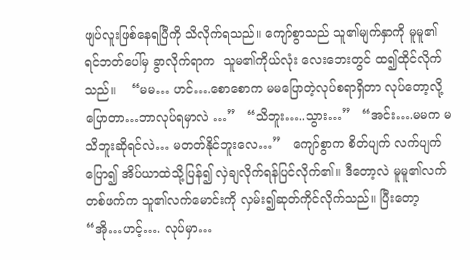ဖျပ်လူးဖြစ်နေရပြီကို သိလိုက်ရသည်။ ကျော်စွာသည် သူ၏မျက်နှာကို မူမူ၏ ရင်ဘတ်ပေါ်မှ ခွာလိုက်ရာက  သူမ၏ကိုယ်လုံး လေးဘေးတွင် ထ၍ထိုင်လိုက်သည်။    “မမ… ဟင်….စောစောက မမပြောတဲ့လုပ်စရာရှိတာ လုပ်တော့လို့ပြောတာ…ဘာလုပ်ရမှာလဲ …”   “သိဘူး…..သွား…”   “အင်း….မမက မသိဘူးဆိုရင်လဲ… မတတ်နိုင်ဘူးလေ…”   ကျော်စွာက စိတ်ပျက် လက်ပျက်ပြော၍ အိပ်ယာထဲသို့ပြန်၍ လှဲချလိုက်ရန်ပြင်လိုက်၏။ ဒီတော့လဲ မူမူ၏လက်တစ်ဖက်က သူ၏လက်မောင်းကို လှမ်း၍ဆုတ်ကိုင်လိုက်သည်။ ပြီးတော့  “အို…ဟင့်…. လုပ်မှာ…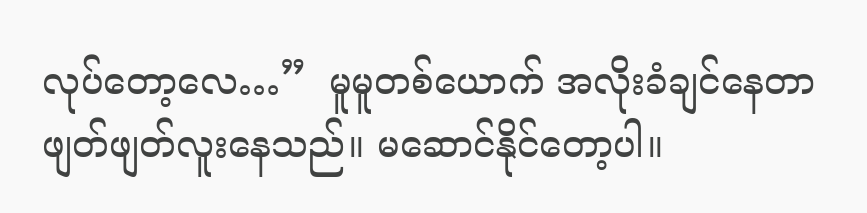လုပ်တော့လေ…”  မူမူတစ်ယောက် အလိုးခံချင်နေတာ  ဖျတ်ဖျတ်လူးနေသည်။ မဆောင်နိုင်တော့ပါ။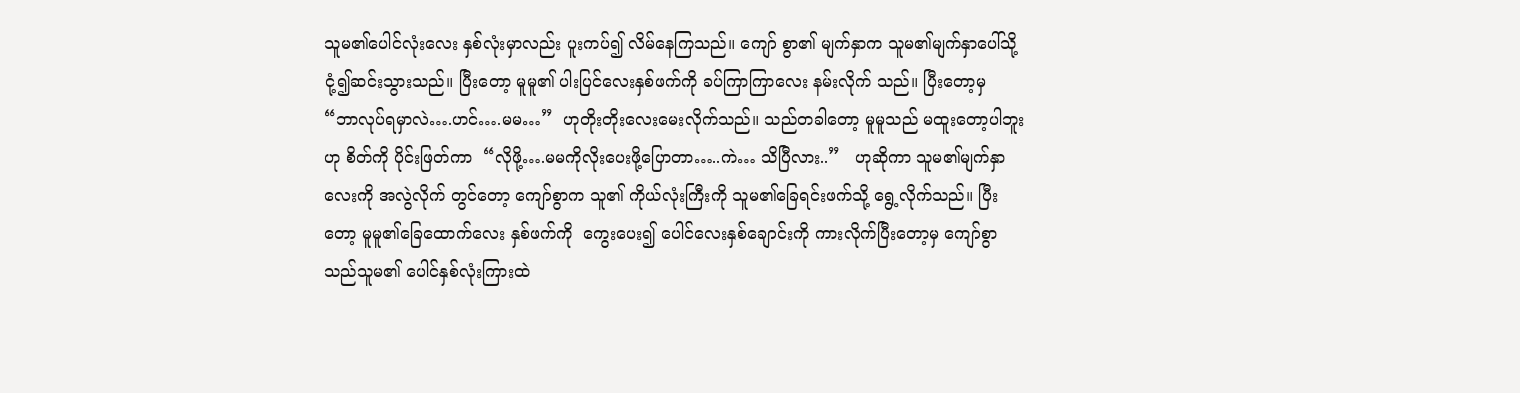သူမ၏ပေါင်လုံးလေး နှစ်လုံးမှာလည်း ပူးကပ်၍ လိမ်နေကြသည်။ ကျော် စွာ၏ မျက်နှာက သူမ၏မျက်နှာပေါ်သို့ငုံ့၍ဆင်းသွားသည်။ ပြီးတော့ မူမူ၏ ပါးပြင်လေးနှစ်ဖက်ကို ခပ်ကြာကြာလေး နမ်းလိုက် သည်။ ပြီးတော့မှ “ဘာလုပ်ရမှာလဲ….ဟင်….မမ…”  ဟုတိုးတိုးလေးမေးလိုက်သည်။ သည်တခါတော့ မူမူသည် မထူးတော့ပါဘူး ဟု စိတ်ကို ပိုင်းဖြတ်ကာ  “လိုဖို့….မမကိုလိုးပေးဖို့ပြောတာ…..ကဲ… သိပြီလား..”   ဟုဆိုကာ သူမ၏မျက်နှာလေးကို အလွဲလိုက် တွင်တော့ ကျော်စွာက သူ၏ ကိုယ်လုံးကြီးကို သူမ၏ခြေရင်းဖက်သို့ ရွေ့လိုက်သည်။ ပြီးတော့ မူမူ၏ခြေထောက်လေး နှစ်ဖက်ကို  ကွေးပေး၍ ပေါင်လေးနှစ်ချောင်းကို ကားလိုက်ပြီးတော့မှ ကျော်စွာသည်သူမ၏ ပေါင်နှစ်လုံးကြားထဲ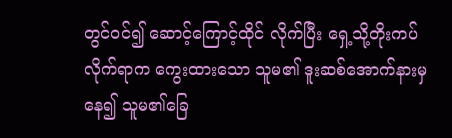တွင်ဝင်၍ ဆောင့်ကြောင့်ထိုင် လိုက်ပြီး ရှေ့သို့တိုးကပ်လိုက်ရာက ကွေးထားသော သူမ၏ ဒူးဆစ်အောက်နားမှနေ၍ သူမ၏ခြေ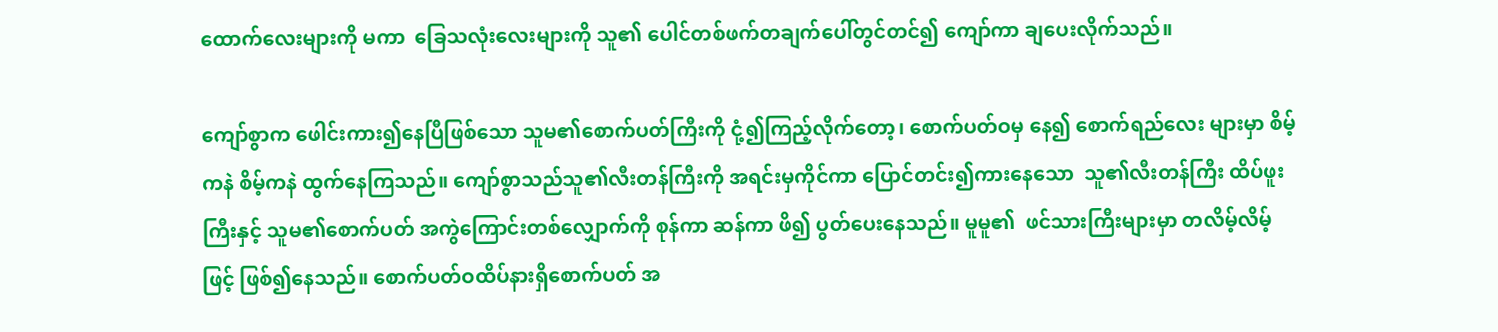ထောက်လေးများကို မကာ  ခြေသလုံးလေးများကို သူ၏ ပေါင်တစ်ဖက်တချက်ပေါ်တွင်တင်၍ ကျော်ကာ ချပေးလိုက်သည်။

ကျော်စွာက ဖေါင်းကား၍နေပြီဖြစ်သော သူမ၏စောက်ပတ်ကြီးကို ငုံ့၍ကြည့်လိုက်တော့၊ စောက်ပတ်ဝမှ နေ၍ စောက်ရည်လေး များမှာ စိမ့်ကနဲ စိမ့်ကနဲ ထွက်နေကြသည်။ ကျော်စွာသည်သူ၏လီးတန်ကြီးကို အရင်းမှကိုင်ကာ ပြောင်တင်း၍ကားနေသော  သူ၏လီးတန်ကြီး ထိပ်ဖူးကြီးနှင့် သူမ၏စောက်ပတ် အကွဲကြောင်းတစ်လျှောက်ကို စုန်ကာ ဆန်ကာ ဖိ၍ ပွတ်ပေးနေသည်။ မူမူ၏  ဖင်သားကြီးများမှာ တလိမ့်လိမ့်ဖြင့် ဖြစ်၍နေသည်။ စောက်ပတ်ဝထိပ်နားရှိစောက်ပတ် အ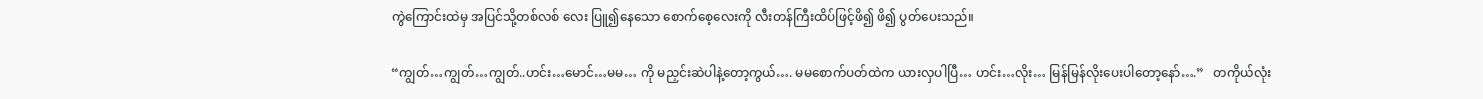ကွဲကြောင်းထဲမှ အပြင်သို့တစ်လစ် လေး ပြူ၍နေသော စောက်စေ့လေးကို လီးတန်ကြီးထိပ်ဖြင့်ဖိ၍ ဖိ၍ ပွတ်ပေးသည်။

“ကျွတ်…ကျွတ်…ကျွတ်..ဟင်း…မောင်…မမ… ကို မညှင်းဆဲပါနဲ့တော့ကွယ်…. မမစောက်ပတ်ထဲက ယားလှပါပြီ… ဟင်း…လိုး… မြန်မြန်လိုးပေးပါတော့နော်….”   တကိုယ်လုံး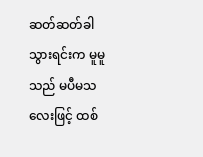ဆတ်ဆတ်ခါသွားရင်းက မူမူသည် မပီမသလေးဖြင့် ထစ်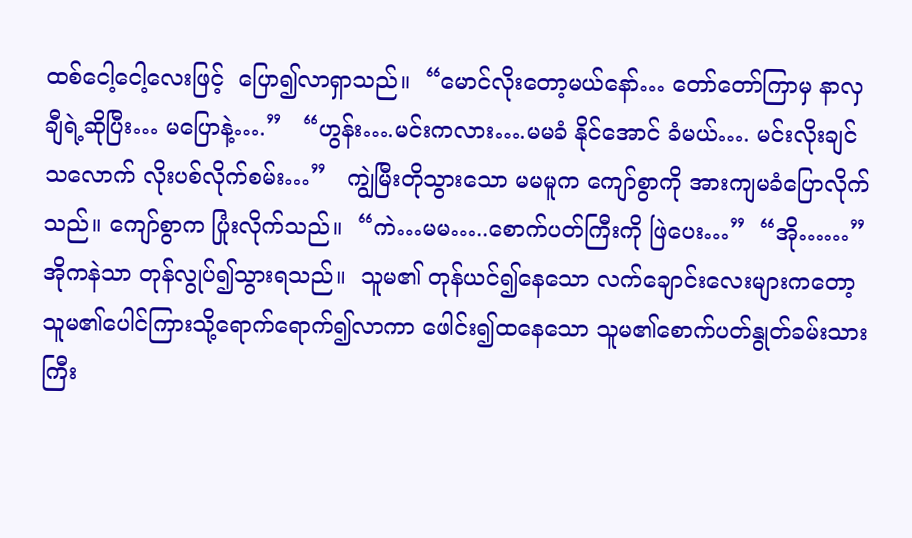ထစ်ငေါ့ငေါ့လေးဖြင့်  ပြော၍လာရှာသည်။  “မောင်လိုးတော့မယ်နော်… တော်တော်ကြာမှ နာလှချီရဲ့ဆိုပြီး… မပြောနဲ့….”   “ဟွန်း….မင်းကလား….မမခံ နိုင်အောင် ခံမယ်…. မင်းလိုးချင်သလောက် လိုးပစ်လိုက်စမ်း…”   ကျွဲမြီးတိုသွားသော မမမူက ကျော်စွာကို အားကျမခံပြောလိုက် သည်။ ကျော်စွာက ပြုံးလိုက်သည်။  “ကဲ…မမ…..စောက်ပတ်ကြီးကို ဖြဲပေး…”  “အို……” အိုကနဲသာ တုန်လွုပ်၍သွားရသည်။  သူမ၏ တုန်ယင်၍နေသော လက်ချောင်းလေးများကတော့ သူမ၏ပေါင်ကြားသို့ရောက်ရောက်၍လာကာ ဖေါင်း၍ထနေသော သူမ၏စောက်ပတ်နွုတ်ခမ်းသားကြီး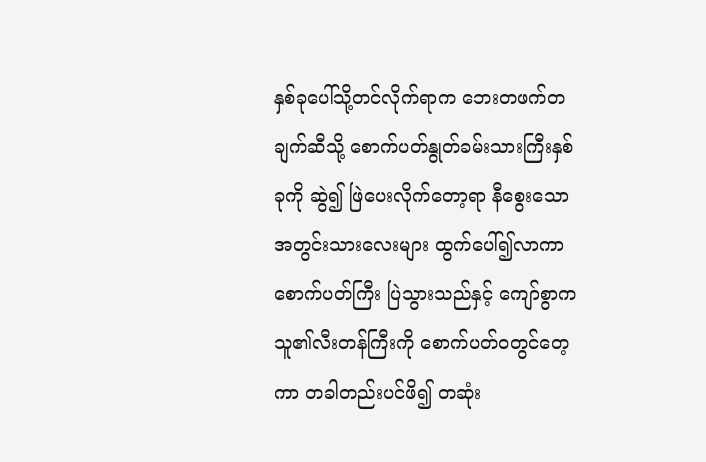နှစ်ခုပေါ်သို့တင်လိုက်ရာက ဘေးတဖက်တချက်ဆီသို့ စောက်ပတ်နွုတ်ခမ်းသားကြီးနှစ်ခုကို ဆွဲ၍ ဖြဲပေးလိုက်တော့ရာ နီစွေးသော အတွင်းသားလေးများ ထွက်ပေါ်၍လာကာ စောက်ပတ်ကြီး ပြဲသွားသည်နှင့် ကျော်စွာက  သူ၏လီးတန်ကြီးကို စောက်ပတ်ဝတွင်တေ့ကာ တခါတည်းပင်ဖိ၍ တဆုံး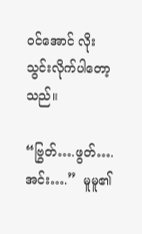ဝင်အောင် လိုးသွင်းလိုက်ပါတော့သည်။

“ဗြွတ်….ဖွတ်….အင်း….”  မူမူ၏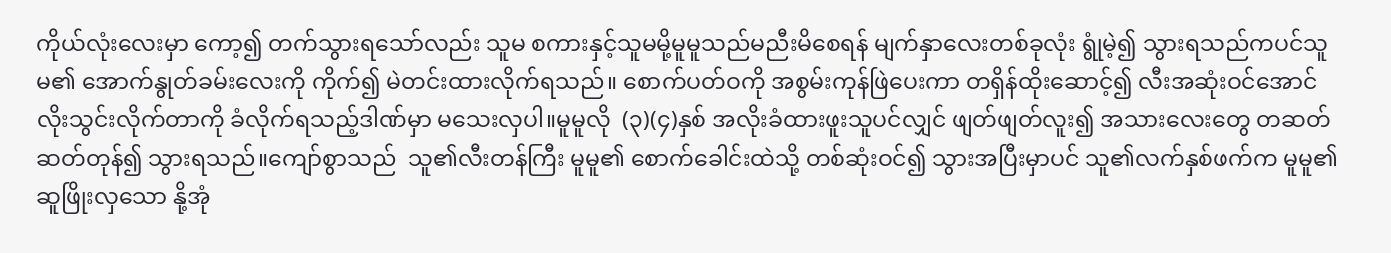ကိုယ်လုံးလေးမှာ ကော့၍ တက်သွားရသော်လည်း သူမ စကားနှင့်သူမမို့မူမူသည်မညီးမိစေရန် မျက်နှာလေးတစ်ခုလုံး ရွုံမဲ့၍ သွားရသည်ကပင်သူမ၏ အောက်နွုတ်ခမ်းလေးကို ကိုက်၍ မဲတင်းထားလိုက်ရသည်။ စောက်ပတ်ဝကို အစွမ်းကုန်ဖြဲပေးကာ တရှိန်ထိုးဆောင့်၍ လီးအဆုံးဝင်အောင် လိုးသွင်းလိုက်တာကို ခံလိုက်ရသည့်ဒါဏ်မှာ မသေးလှပါ။မူမူလို  (၃)(၄)နှစ် အလိုးခံထားဖူးသူပင်လျှင် ဖျတ်ဖျတ်လူး၍ အသားလေးတွေ တဆတ်ဆတ်တုန်၍ သွားရသည်။ကျော်စွာသည်  သူ၏လီးတန်ကြီး မူမူ၏ စောက်ခေါင်းထဲသို့ တစ်ဆုံးဝင်၍ သွားအပြီးမှာပင် သူ၏လက်နှစ်ဖက်က မူမူ၏ ဆူဖြိုးလှသော နို့အုံ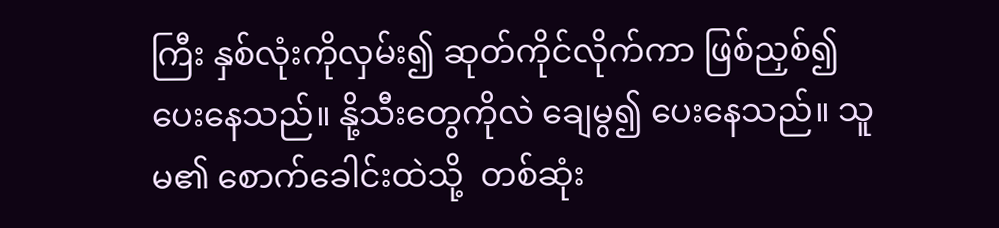ကြီး နှစ်လုံးကိုလှမ်း၍ ဆုတ်ကိုင်လိုက်ကာ ဖြစ်ညှစ်၍ပေးနေသည်။ နို့သီးတွေကိုလဲ ချေမွ၍ ပေးနေသည်။ သူမ၏ စောက်ခေါင်းထဲသို့  တစ်ဆုံး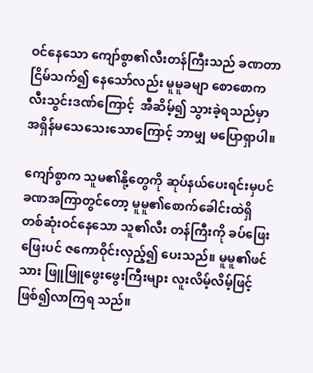ဝင်နေသော ကျော်စွာ၏လီးတန်ကြီးသည် ခဏတာငြိမ်သက်၍ နေသော်လည်း မူမူခမျာ စောစောက လီးသွင်းဒဏ်ကြောင့်  အီဆိမ့်၍ သွားခဲ့ရသည်မှာ အရှိန်မသေသေးသောကြောင့် ဘာမျှ မပြောရှာပါ။

ကျော်စွာက သူမ၏နို့တွေကို ဆုပ်နယ်ပေးရင်းမှပင် ခဏအကြာတွင်တော့ မူမူ၏စောက်ခေါင်းထဲရှိ တစ်ဆုံးဝင်နေသော သူ၏လီး တန်ကြီးကို ခပ်ဖြေးဖြေးပင် ဇကောဝိုင်းလှည့်၍ ပေးသည်။ မူမူ၏ဖင်သား ဖြူဖြူဖွေးဖွေးကြီးများ လူးလိမ့်လိမ့်ဖြင့်ဖြစ်၍လာကြရ သည်။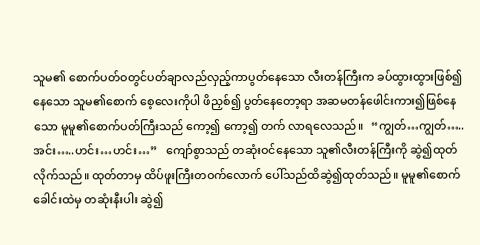သူမ၏ စောက်ပတ်ဝတွင်ပတ်ချာလည်လှည့်ကာပွတ်နေသော လီးတန်ကြီးက ခပ်ထွားထွားဖြစ်၍နေသော သူမ၏စောက် စေ့လေးကိုပါ ဖိညှစ်၍ ပွတ်နေတော့ရာ အဆမတန်ဖေါင်းကား၍ဖြစ်နေသော မူမူ၏စောက်ပတ်ကြီးသည် ကော့၍ ကော့၍ တက် လာရလေသည်။   “ကျွတ်…ကျွတ်…..အင်း…..ဟင်း…ဟင်း…”   ကျော်စွာသည် တဆုံးဝင်နေသော သူ၏လီးတန်ကြီးကို ဆွဲ၍ထုတ် လိုက်သည်။ ထုတ်တာမှ ထိပ်ဖူးကြီးတဝက်လောက် ပေါ်သည်ထိဆွဲ၍ထုတ်သည်။ မူမူ၏စောက်ခေါင်းထဲမှ တဆုံးနီးပါး ဆွဲ၍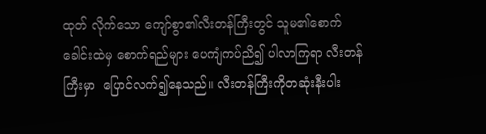ထုတ် လိုက်သော ကျော်စွာ၏လီးတန်ကြီးတွင် သူမ၏စောက်ခေါင်းထဲမှ စောက်ရည်များ ပေကျံကပ်ညိ၍ ပါလာကြရာ လီးတန်ကြီးမှာ  ပြောင်လက်၍နေသည်။ လီးတန်ကြီးကိုတဆုံးနီးပါး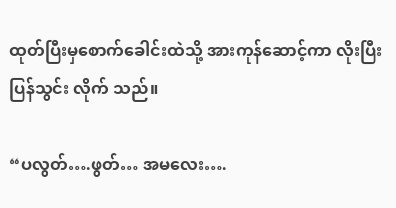ထုတ်ပြီးမှစောက်ခေါင်းထဲသို့ အားကုန်ဆောင့်ကာ လိုးပြီးပြန်သွင်း လိုက် သည်။

“ပလွတ်….ဖွတ်… အမလေး….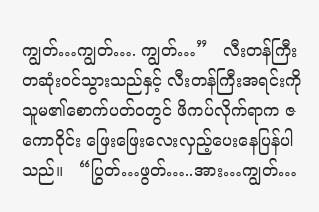ကျွတ်…ကျွတ်…. ကျွတ်…”   လီးတန်ကြီး တဆုံးဝင်သွားသည်နှင့် လီးတန်ကြီးအရင်းကို  သူမ၏စောက်ပတ်ဝတွင် ဖိကပ်လိုက်ရာက ဇကောဝိုင်း ဖြေးဖြေးလေးလှည့်ပေးနေပြန်ပါသည်။   “ပြွတ်…ဖွတ်…..အား…ကျွတ်…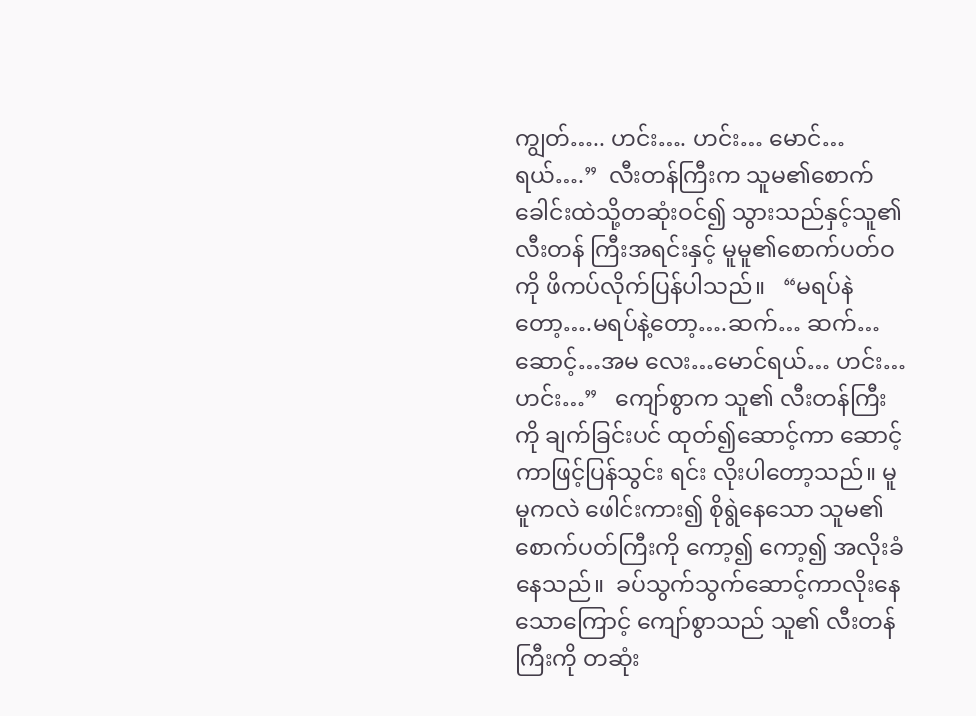ကျွတ်….. ဟင်း…. ဟင်း… မောင်…ရယ်….”  လီးတန်ကြီးက သူမ၏စောက်ခေါင်းထဲသို့တဆုံးဝင်၍ သွားသည်နှင့်သူ၏ လီးတန် ကြီးအရင်းနှင့် မူမူ၏စောက်ပတ်ဝကို ဖိကပ်လိုက်ပြန်ပါသည်။   “မရပ်နဲတော့….မရပ်နဲ့တော့….ဆက်… ဆက်… ဆောင့်…အမ လေး…မောင်ရယ်… ဟင်း… ဟင်း…”   ကျော်စွာက သူ၏ လီးတန်ကြီးကို ချက်ခြင်းပင် ထုတ်၍ဆောင့်ကာ ဆောင့်ကာဖြင့်ပြန်သွင်း ရင်း လိုးပါတော့သည်။ မူမူကလဲ ဖေါင်းကား၍ စိုရွဲနေသော သူမ၏စောက်ပတ်ကြီးကို ကော့၍ ကော့၍ အလိုးခံနေသည်။  ခပ်သွက်သွက်ဆောင့်ကာလိုးနေသောကြောင့် ကျော်စွာသည် သူ၏ လီးတန်ကြီးကို တဆုံး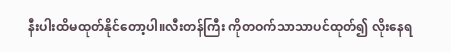နီးပါးထိမထုတ်နိုင်တော့ပါ။လီးတန်ကြီး ကိုတဝက်သာသာပင်ထုတ်၍ လိုးနေရ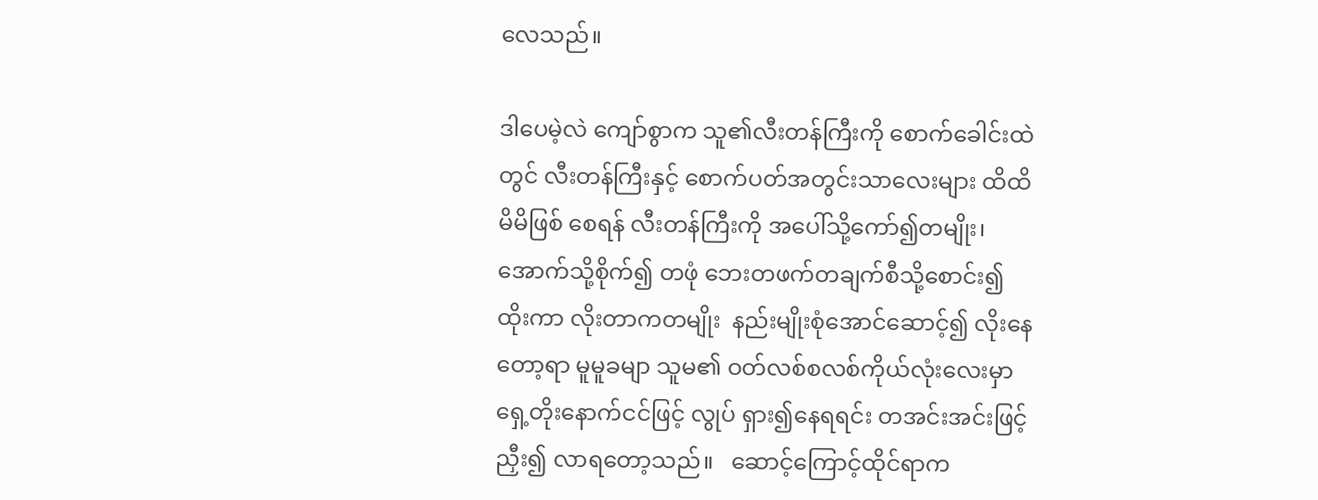လေသည်။

ဒါပေမဲ့လဲ ကျော်စွာက သူ၏လီးတန်ကြီးကို စောက်ခေါင်းထဲတွင် လီးတန်ကြီးနှင့် စောက်ပတ်အတွင်းသာလေးများ ထိထိမိမိဖြစ် စေရန် လီးတန်ကြီးကို အပေါ်သို့ကော်၍တမျိုး၊ အောက်သို့စိုက်၍ တဖုံ ဘေးတဖက်တချက်စီသို့စောင်း၍ ထိုးကာ လိုးတာကတမျိုး  နည်းမျိုးစုံအောင်ဆောင့်၍ လိုးနေတော့ရာ မူမူခမျာ သူမ၏ ဝတ်လစ်စလစ်ကိုယ်လုံးလေးမှာ ရှေ့တိုးနောက်ငင်ဖြင့် လွုပ် ရှား၍နေရရင်း တအင်းအင်းဖြင့် ညှီး၍ လာရတော့သည်။   ဆောင့်ကြောင့်ထိုင်ရာက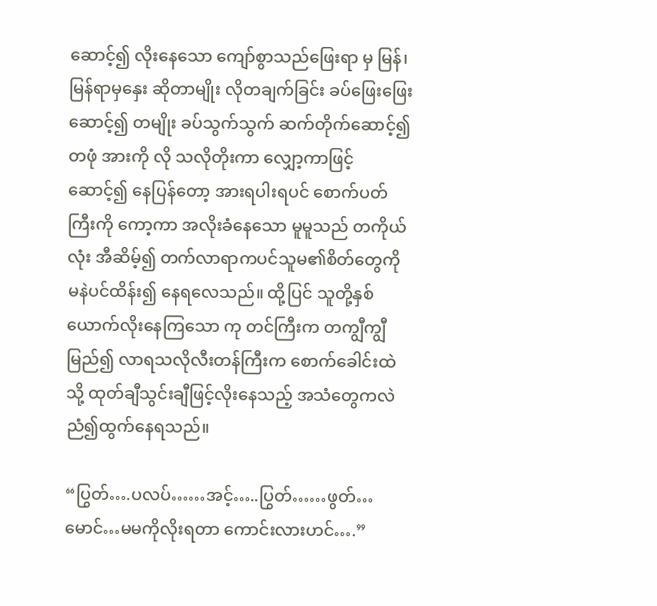ဆောင့်၍ လိုးနေသော ကျော်စွာသည်ဖြေးရာ မှ မြန်၊ မြန်ရာမှနှေး ဆိုတာမျိုး လိုတချက်ခြင်း ခပ်ဖြေးဖြေးဆောင့်၍ တမျိုး ခပ်သွက်သွက် ဆက်တိုက်ဆောင့်၍တဖုံ အားကို လို သလိုတိုးကာ လျှော့ကာဖြင့်ဆောင့်၍ နေပြန်တော့ အားရပါးရပင် စောက်ပတ်ကြီးကို ကော့ကာ အလိုးခံနေသော မူမူသည် တကိုယ် လုံး အီဆိမ့်၍ တက်လာရာကပင်သူမ၏စိတ်တွေကို မနဲပင်ထိန်း၍ နေရလေသည်။ ထို့ပြင် သူတို့နှစ်ယောက်လိုးနေကြသော ကု တင်ကြီးက တကျွီကျွီမြည်၍ လာရသလိုလီးတန်ကြီးက စောက်ခေါင်းထဲသို့ ထုတ်ချီသွင်းချီဖြင့်လိုးနေသည့် အသံတွေကလဲ  ညံ၍ထွက်နေရသည်။

“ပြွတ်….ပလပ်……အင့်…..ပြွတ်……ဖွတ်… မောင်…မမကိုလိုးရတာ ကောင်းလားဟင်….”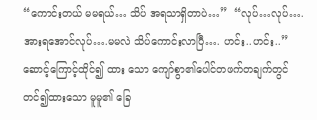“ကောင်းတယ် မမရယ်… သိပ် အရသာရှိတာပဲ…”  “လုပ်…လုပ်….အားရအောင်လုပ်….မမလဲ သိပ်ကောင်းလာပြီ…. ဟင်း..ဟင်း..”    ဆောင့်ကြောင့်ထိုင်၍ ထား သော ကျော်စွာ၏ပေါင်တဖက်တချက်တွင် တင်၍ထားသော မူမူ၏ ခြေ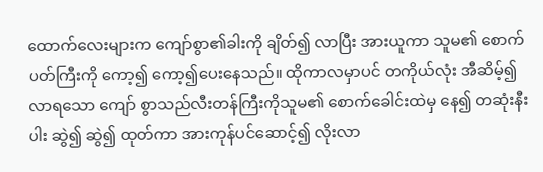ထောက်လေးများက ကျော်စွာ၏ခါးကို ချိတ်၍ လာပြီး အားယူကာ သူမ၏ စောက်ပတ်ကြီးကို ကော့၍ ကော့၍ပေးနေသည်။ ထိုကာလမှာပင် တကိုယ်လုံး အီဆိမ့်၍ လာရသော ကျော် စွာသည်လီးတန်ကြီးကိုသူမ၏ စောက်ခေါင်းထဲမှ နေ၍ တဆုံးနီးပါး ဆွဲ၍ ဆွဲ၍ ထုတ်ကာ အားကုန်ပင်ဆောင့်၍ လိုးလာ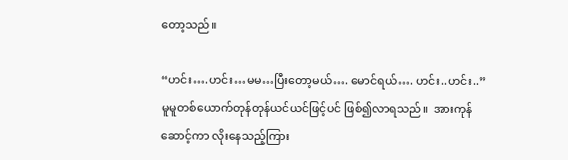တော့သည်။

“ဟင်း….ဟင်း…မမ…ပြီးတော့မယ်…. မောင်ရယ်…. ဟင်း..ဟင်း..”  မူမူတစ်ယောက်တုန်တုန်ယင်ယင်ဖြင့်ပင် ဖြစ်၍လာရသည်။  အားကုန်ဆောင့်ကာ လိုးနေသည့်ကြား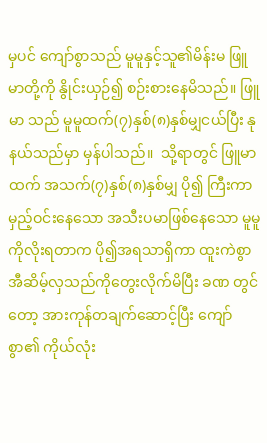မှပင် ကျော်စွာသည် မူမူနှင့်သူ၏မိန်းမ ဖြူမာတို့ကို နွိုင်းယှဉ်၍ စဉ်းစားနေမိသည်။ ဖြူမာ သည် မူမူထက်(၇)နှစ်(၈)နှစ်မျှငယ်ပြီး နုနယ်သည်မှာ မှန်ပါသည်။  သို့ရာတွင် ဖြူမာထက် အသက်(၇)နှစ်(၈)နှစ်မျှ ပို၍ ကြီးကာ  မှည့်ဝင်းနေသော အသီးပမာဖြစ်နေသော မူမူကိုလိုးရတာက ပို၍အရသာရှိကာ ထူးကဲစွာ အီဆိမ့်လှသည်ကိုတွေးလိုက်မိပြီး ခဏ တွင်တော့ အားကုန်တချက်ဆောင့်ပြီး ကျော်စွာ၏ ကိုယ်လုံး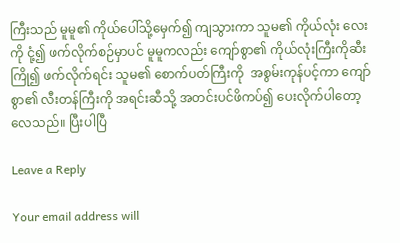ကြီးသည် မူမူ၏ ကိုယ်ပေါ်သို့မှေက်၍ ကျသွားကာ သူမ၏ ကိုယ်လုံး လေးကို ငုံ့၍ ဖက်လိုက်စဉ်မှာပင် မူမူကလည်း ကျော်စွာ၏ ကိုယ်လုံးကြီးကိုဆီးကြို၍ ဖက်လိုက်ရင်း သူမ၏ စောက်ပတ်ကြီးကို  အစွမ်းကုန်ပင့်ကာ ကျော်စွာ၏ လီးတန်ကြီးကို အရင်းဆီသို့ အတင်းပင်ဖိကပ်၍ ပေးလိုက်ပါတော့လေသည်။ ပြီးပါပြီ

Leave a Reply

Your email address will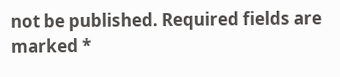not be published. Required fields are marked *